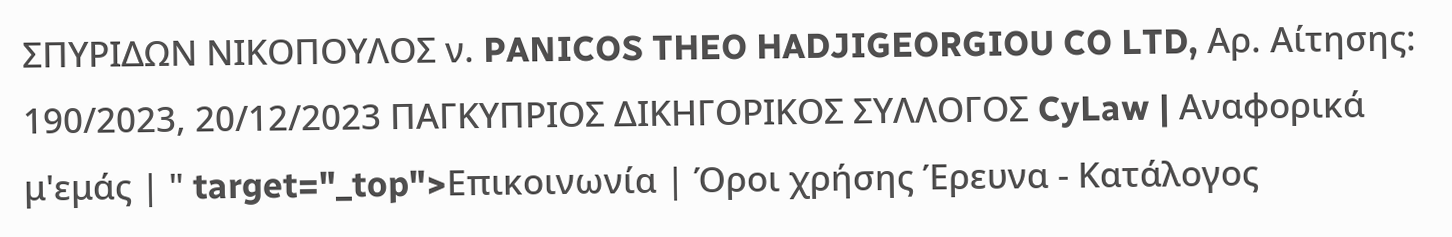ΣΠΥΡΙΔΩΝ ΝΙΚΟΠΟΥΛΟΣ ν. PANICOS THEO HADJIGEORGIOU CO LTD, Αρ. Αίτησης: 190/2023, 20/12/2023 ΠΑΓΚΥΠΡΙΟΣ ΔΙΚΗΓΟΡΙΚΟΣ ΣΥΛΛΟΓΟΣ CyLaw | Αναφορικά μ'εμάς | " target="_top">Επικοινωνία | Όροι χρήσης Έρευνα - Κατάλογος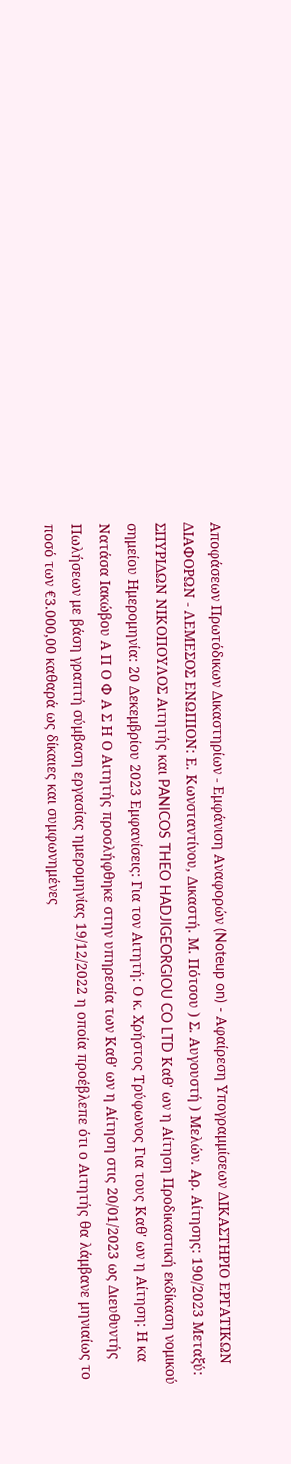Αποφάσεων Πρωτόδικων Δικαστηρίων - Εμφάνιση Αναφορών (Noteup on) - Αφαίρεση Υπογραμμίσεων ΔΙΚΑΣΤΗΡΙΟ ΕΡΓΑΤΙΚΩΝ ΔΙΑΦΟΡΩΝ - ΛΕΜΕΣΟΣ ΕΝΩΠΙΟΝ: Ε. Κωνσταντίνου, Δικαστή. Μ. Πότσου ) Σ. Αυγουστή ) Μελών. Αρ. Αίτησης: 190/2023 Μεταξύ: ΣΠΥΡΙΔΩΝ ΝΙΚΟΠΟΥΛΟΣ Αιτητής και PANICOS THEO HADJIGEORGIOU CO LTD Καθ' ων η Αίτηση Προδικαστική εκδίκαση νομικού σημείου Ημερομηνία: 20 Δεκεμβρίου 2023 Εμφανίσεις: Για τον Αιτητή: Ο κ. Χρήστος Τρύφωνος Για τους Καθ' ων η Αίτηση: Η κα Νατάσα Ιακώβου Α Π Ο Φ Α Σ Η Ο Αιτητής προσλήφθηκε στην υπηρεσία των Καθ' ων η Αίτηση στις 20/01/2023 ως Διευθυντής Πωλήσεων με βάση γραπτή σύμβαση εργασίας ημερομηνίας 19/12/2022 η οποία προέβλεπε ότι ο Αιτητής θα λάμβανε μηνιαίως το ποσό των €3.000,00 καθαρά ως δίκαιες και συμφωνημένες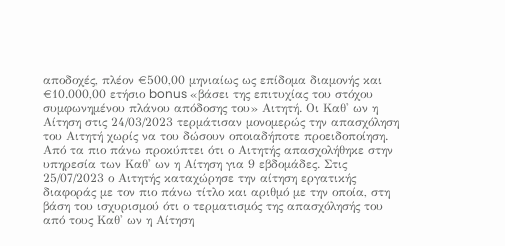αποδοχές, πλέον €500,00 μηνιαίως ως επίδομα διαμονής και €10.000,00 ετήσιο bonus «βάσει της επιτυχίας του στόχου συμφωνημένου πλάνου απόδοσης του» Αιτητή. Οι Καθ' ων η Αίτηση στις 24/03/2023 τερμάτισαν μονομερώς την απασχόληση του Αιτητή χωρίς να του δώσουν οποιαδήποτε προειδοποίηση. Από τα πιο πάνω προκύπτει ότι ο Αιτητής απασχολήθηκε στην υπηρεσία των Καθ' ων η Αίτηση για 9 εβδομάδες. Στις 25/07/2023 ο Αιτητής καταχώρησε την αίτηση εργατικής διαφοράς με τον πιο πάνω τίτλο και αριθμό με την οποία, στη βάση του ισχυρισμού ότι ο τερματισμός της απασχόλησής του από τους Καθ' ων η Αίτηση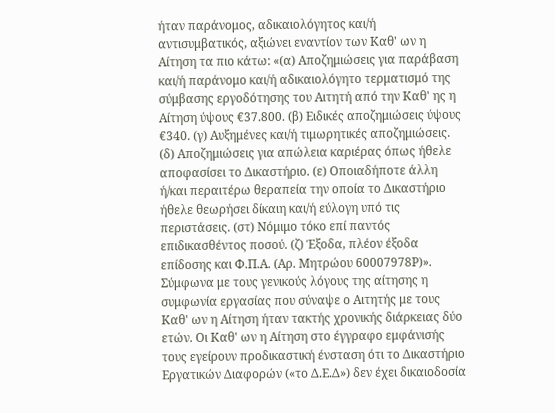ήταν παράνομος, αδικαιολόγητος και/ή αντισυμβατικός, αξιώνει εναντίον των Καθ' ων η Αίτηση τα πιο κάτω: «(α) Αποζημιώσεις για παράβαση και/ή παράνομο και/ή αδικαιολόγητο τερματισμό της σύμβασης εργοδότησης του Αιτητή από την Καθ' ης η Αίτηση ύψους €37.800. (β) Ειδικές αποζημιώσεις ύψους €340. (γ) Αυξημένες και/ή τιμωρητικές αποζημιώσεις. (δ) Αποζημιώσεις για απώλεια καριέρας όπως ήθελε αποφασίσει το Δικαστήριο. (ε) Οποιαδήποτε άλλη ή/και περαιτέρω θεραπεία την οποία το Δικαστήριο ήθελε θεωρήσει δίκαιη και/ή εύλογη υπό τις περιστάσεις. (στ) Νόμιμο τόκο επί παντός επιδικασθέντος ποσού. (ζ) Έξοδα, πλέον έξοδα επίδοσης και Φ.Π.Α. (Αρ. Μητρώου 60007978Ρ)». Σύμφωνα με τους γενικούς λόγους της αίτησης η συμφωνία εργασίας που σύναψε ο Αιτητής με τους Καθ' ων η Αίτηση ήταν τακτής χρονικής διάρκειας δύο ετών. Οι Καθ' ων η Αίτηση στο έγγραφο εμφάνισής τους εγείρουν προδικαστική ένσταση ότι το Δικαστήριο Εργατικών Διαφορών («το Δ.Ε.Δ») δεν έχει δικαιοδοσία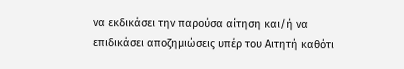να εκδικάσει την παρούσα αίτηση και/ή να επιδικάσει αποζημιώσεις υπέρ του Αιτητή καθότι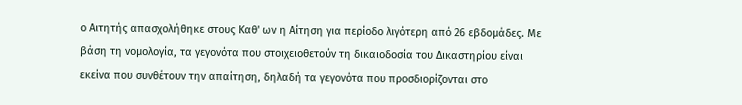ο Αιτητής απασχολήθηκε στους Καθ' ων η Αίτηση για περίοδο λιγότερη από 26 εβδομάδες. Με βάση τη νομολογία, τα γεγονότα που στοιχειοθετούν τη δικαιοδοσία του Δικαστηρίου είναι εκείνα που συνθέτουν την απαίτηση, δηλαδή τα γεγονότα που προσδιορίζονται στο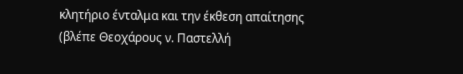κλητήριο ένταλμα και την έκθεση απαίτησης (βλέπε Θεοχάρους ν. Παστελλή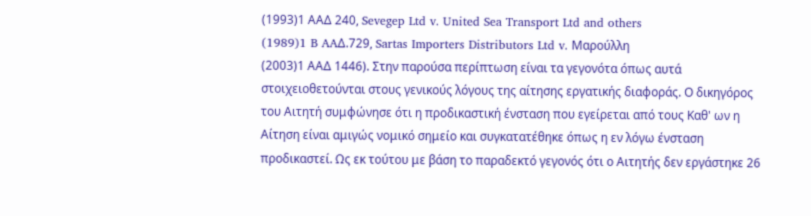(1993)1 ΑΑΔ 240, Sevegep Ltd v. United Sea Transport Ltd and others
(1989)1 B AAΔ.729, Sartas Importers Distributors Ltd v. Mαρούλλη
(2003)1 ΑΑΔ 1446). Στην παρούσα περίπτωση είναι τα γεγονότα όπως αυτά στοιχειοθετούνται στους γενικούς λόγους της αίτησης εργατικής διαφοράς. Ο δικηγόρος του Αιτητή συμφώνησε ότι η προδικαστική ένσταση που εγείρεται από τους Καθ' ων η Αίτηση είναι αμιγώς νομικό σημείο και συγκατατέθηκε όπως η εν λόγω ένσταση προδικαστεί. Ως εκ τούτου με βάση το παραδεκτό γεγονός ότι ο Αιτητής δεν εργάστηκε 26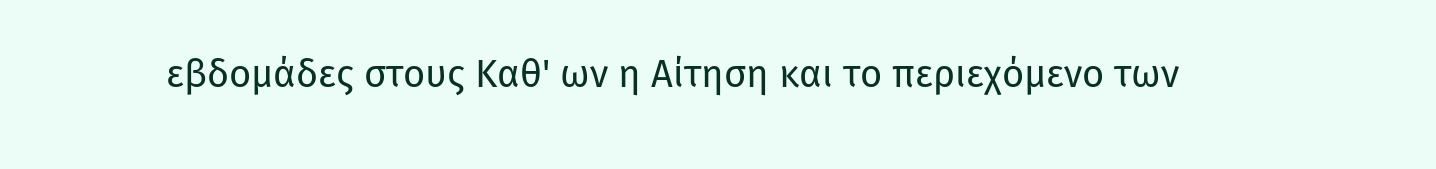εβδομάδες στους Καθ' ων η Αίτηση και το περιεχόμενο των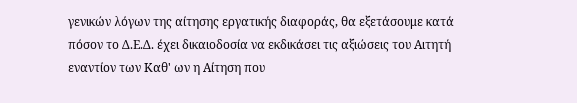γενικών λόγων της αίτησης εργατικής διαφοράς, θα εξετάσουμε κατά πόσον το Δ.Ε.Δ. έχει δικαιοδοσία να εκδικάσει τις αξιώσεις του Αιτητή εναντίον των Καθ' ων η Αίτηση που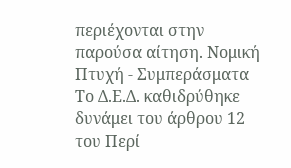περιέχονται στην παρούσα αίτηση. Νομική Πτυχή - Συμπεράσματα Το Δ.Ε.Δ. καθιδρύθηκε δυνάμει του άρθρου 12 του Περί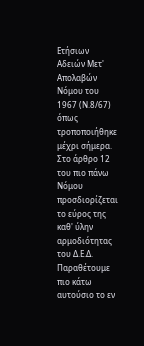Ετήσιων Αδειών Μετ' Απολαβών Νόμου του 1967 (Ν.8/67) όπως τροποποιήθηκε μέχρι σήμερα. Στο άρθρο 12 του πιο πάνω Νόμου προσδιορίζεται το εύρος της καθ' ύλην αρμοδιότητας του Δ.Ε.Δ. Παραθέτουμε πιο κάτω αυτούσιο το εν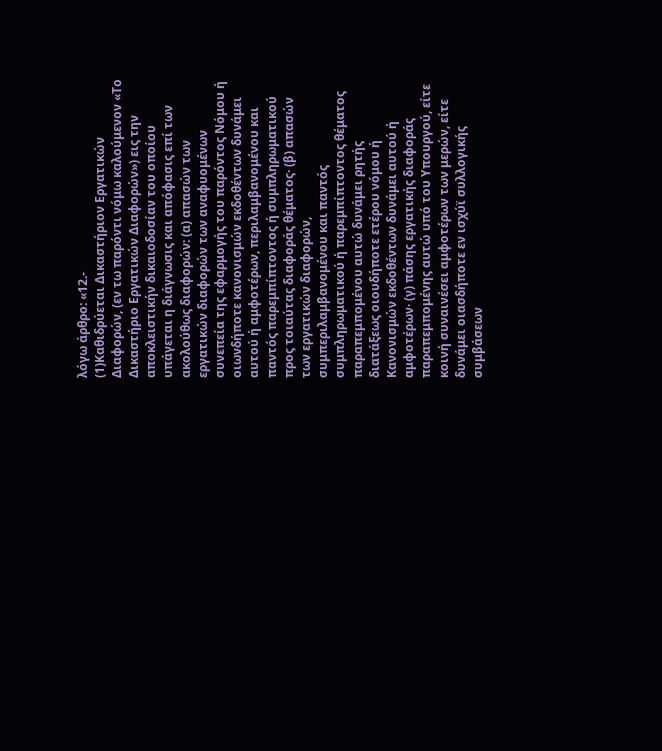λόγω άρθρο: «12.-
(1)Καθιδρύεται Δικαστήριον Εργατικών Διαφορών, (εν τω παρόντι νόμω καλούμενον «Το Δικαστήριο Εργατικών Διαφορών») εις την αποκλειστικήν δικαιοδοσίαν του οποίου υπάγεται η διάγνωσις και απόφασις επί των ακολούθως διαφορών: (α) απασών των εργατικών διαφορών των αναφυομένων συνεπεία της εφαρμογής του παρόντος Νόμου ή οιωνδήποτε κανονισμών εκδοθέντων δυνάμει αυτού ή αμφοτέρων, περιλαμβανομένου και παντός παρεμπίπτοντος ή συμπληρωματικού προς τοιαύτας διαφοράς θέματος· (β) απασών των εργατικών διαφορών, συμπεριλαμβανομένου και παντός συμπληρωματικού ή παρεμπίπτοντος θέματος παραπεμπομένου αυτώ δυνάμει ρητής διατάξεως οιουδήποτε ετέρου νόμου ή Κανονισμών εκδοθέντων δυνάμει αυτού ή αμφοτέρων· (γ) πάσης εργατικής διαφοράς παραπεμπομένης αυτώ υπό του Υπουργού, είτε κοινή συναινέσει αμφοτέρων των μερών, είτε δυνάμει οιασδήποτε εν ισχύϊ συλλογικής συμβάσεων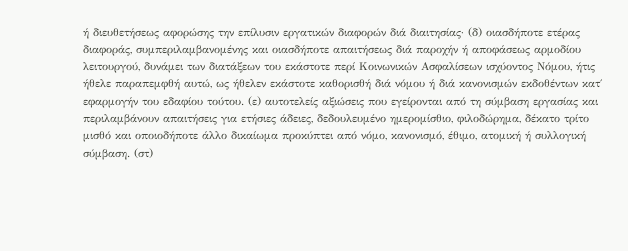ή διευθετήσεως αφορώσης την επίλυσιν εργατικών διαφορών διά διαιτησίας· (δ) οιασδήποτε ετέρας διαφοράς, συμπεριλαμβανομένης και οιασδήποτε απαιτήσεως διά παροχήν ή αποφάσεως αρμοδίου λειτουργού, δυνάμει των διατάξεων του εκάστοτε περί Κοινωνικών Ασφαλίσεων ισχύοντος Νόμου, ήτις ήθελε παραπεμφθή αυτώ, ως ήθελεν εκάστοτε καθορισθή διά νόμου ή διά κανονισμών εκδοθέντων κατ΄ εφαρμογήν του εδαφίου τούτου. (ε) αυτοτελείς αξιώσεις που εγείρονται από τη σύμβαση εργασίας και περιλαμβάνουν απαιτήσεις για ετήσιες άδειες, δεδουλευμένο ημερομίσθιο, φιλοδώρημα, δέκατο τρίτο μισθό και οποιοδήποτε άλλο δικαίωμα προκύπτει από νόμο, κανονισμό, έθιμο, ατομική ή συλλογική σύμβαση. (στ)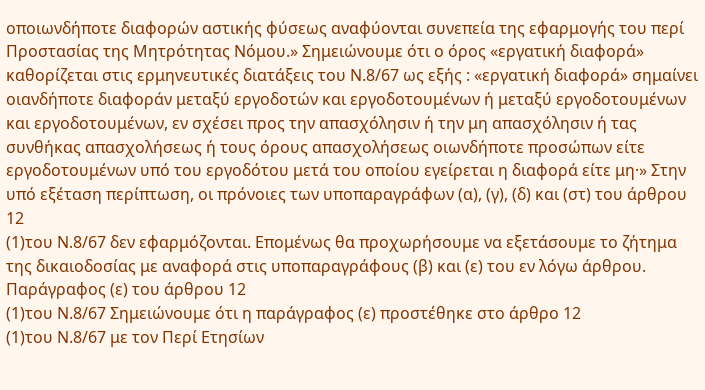οποιωνδήποτε διαφορών αστικής φύσεως αναφύονται συνεπεία της εφαρμογής του περί Προστασίας της Μητρότητας Νόμου.» Σημειώνουμε ότι ο όρος «εργατική διαφορά» καθορίζεται στις ερμηνευτικές διατάξεις του Ν.8/67 ως εξής : «εργατική διαφορά» σημαίνει οιανδήποτε διαφοράν μεταξύ εργοδοτών και εργοδοτουμένων ή μεταξύ εργοδοτουμένων και εργοδοτουμένων, εν σχέσει προς την απασχόλησιν ή την μη απασχόλησιν ή τας συνθήκας απασχολήσεως ή τους όρους απασχολήσεως οιωνδήποτε προσώπων είτε εργοδοτουμένων υπό του εργοδότου μετά του οποίου εγείρεται η διαφορά είτε μη·» Στην υπό εξέταση περίπτωση, οι πρόνοιες των υποπαραγράφων (α), (γ), (δ) και (στ) του άρθρου 12
(1)του Ν.8/67 δεν εφαρμόζονται. Επομένως θα προχωρήσουμε να εξετάσουμε το ζήτημα της δικαιοδοσίας με αναφορά στις υποπαραγράφους (β) και (ε) του εν λόγω άρθρου. Παράγραφος (ε) του άρθρου 12
(1)του Ν.8/67 Σημειώνουμε ότι η παράγραφος (ε) προστέθηκε στο άρθρο 12
(1)του Ν.8/67 με τον Περί Ετησίων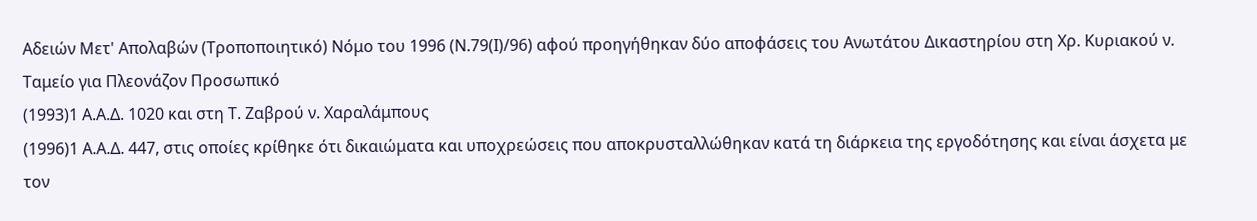Αδειών Μετ' Απολαβών (Τροποποιητικό) Νόμο του 1996 (Ν.79(Ι)/96) αφού προηγήθηκαν δύο αποφάσεις του Ανωτάτου Δικαστηρίου στη Χρ. Κυριακού ν. Ταμείο για Πλεονάζον Προσωπικό
(1993)1 Α.Α.Δ. 1020 και στη Τ. Ζαβρού ν. Χαραλάμπους
(1996)1 Α.Α.Δ. 447, στις οποίες κρίθηκε ότι δικαιώματα και υποχρεώσεις που αποκρυσταλλώθηκαν κατά τη διάρκεια της εργοδότησης και είναι άσχετα με τον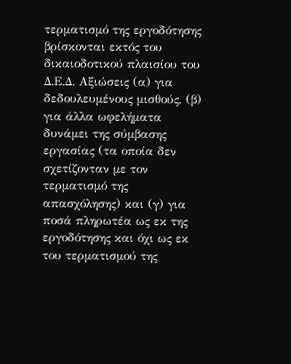τερματισμό της εργοδότησης βρίσκονται εκτός του δικαιοδοτικού πλαισίου του Δ.Ε.Δ. Αξιώσεις (α) για δεδουλευμένους μισθούς, (β) για άλλα ωφελήματα δυνάμει της σύμβασης εργασίας (τα οποία δεν σχετίζονταν με τον τερματισμό της απασχόλησης) και (γ) για ποσά πληρωτέα ως εκ της εργοδότησης και όχι ως εκ του τερματισμού της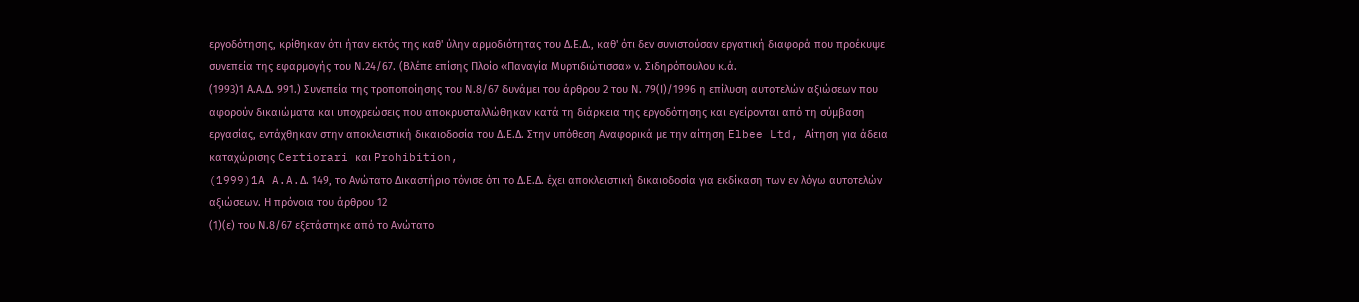εργοδότησης, κρίθηκαν ότι ήταν εκτός της καθ' ύλην αρμοδιότητας του Δ.Ε.Δ., καθ' ότι δεν συνιστούσαν εργατική διαφορά που προέκυψε συνεπεία της εφαρμογής του Ν.24/67. (Βλέπε επίσης Πλοίο «Παναγία Μυρτιδιώτισσα» ν. Σιδηρόπουλου κ.ά.
(1993)1 Α.Α.Δ. 991.) Συνεπεία της τροποποίησης του Ν.8/67 δυνάμει του άρθρου 2 του Ν. 79(Ι)/1996 η επίλυση αυτοτελών αξιώσεων που αφορούν δικαιώματα και υποχρεώσεις που αποκρυσταλλώθηκαν κατά τη διάρκεια της εργοδότησης και εγείρονται από τη σύμβαση εργασίας, εντάχθηκαν στην αποκλειστική δικαιοδοσία του Δ.Ε.Δ. Στην υπόθεση Αναφορικά με την αίτηση Elbee Ltd, Αίτηση για άδεια καταχώρισης Certiorari και Prohibition,
(1999)1A A.A.Δ. 149, το Ανώτατο Δικαστήριο τόνισε ότι το Δ.Ε.Δ. έχει αποκλειστική δικαιοδοσία για εκδίκαση των εν λόγω αυτοτελών αξιώσεων. Η πρόνοια του άρθρου 12
(1)(ε) του Ν.8/67 εξετάστηκε από το Ανώτατο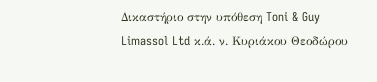Δικαστήριο στην υπόθεση Toni & Guy Limassol Ltd κ.ά. ν. Κυριάκου Θεοδώρου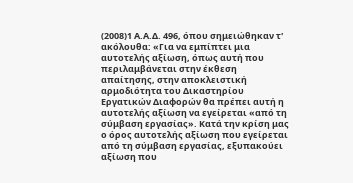(2008)1 Α.Α.Δ. 496, όπου σημειώθηκαν τ' ακόλουθα: «Για να εμπίπτει μια αυτοτελής αξίωση, όπως αυτή που περιλαμβάνεται στην έκθεση απαίτησης, στην αποκλειστική αρμοδιότητα του Δικαστηρίου Εργατικών Διαφορών θα πρέπει αυτή η αυτοτελής αξίωση να εγείρεται «από τη σύμβαση εργασίας». Κατά την κρίση μας ο όρος αυτοτελής αξίωση που εγείρεται από τη σύμβαση εργασίας, εξυπακούει αξίωση που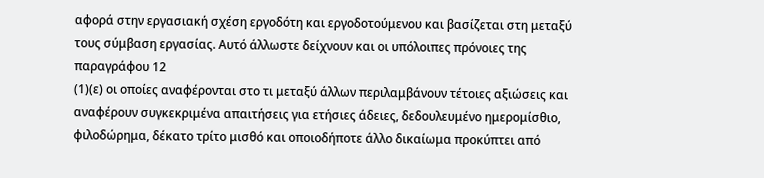αφορά στην εργασιακή σχέση εργοδότη και εργοδοτούμενου και βασίζεται στη μεταξύ τους σύμβαση εργασίας. Αυτό άλλωστε δείχνουν και οι υπόλοιπες πρόνοιες της παραγράφου 12
(1)(ε) οι οποίες αναφέρονται στο τι μεταξύ άλλων περιλαμβάνουν τέτοιες αξιώσεις και αναφέρουν συγκεκριμένα απαιτήσεις για ετήσιες άδειες, δεδουλευμένο ημερομίσθιο, φιλοδώρημα, δέκατο τρίτο μισθό και οποιοδήποτε άλλο δικαίωμα προκύπτει από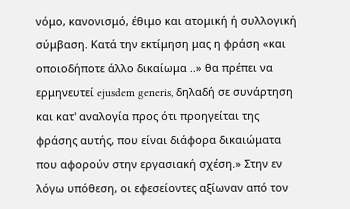νόμο, κανονισμό, έθιμο και ατομική ή συλλογική σύμβαση. Κατά την εκτίμηση μας η φράση «και οποιοδήποτε άλλο δικαίωμα ..» θα πρέπει να ερμηνευτεί ejusdem generis, δηλαδή σε συνάρτηση και κατ' αναλογία προς ότι προηγείται της φράσης αυτής, που είναι διάφορα δικαιώματα που αφορούν στην εργασιακή σχέση.» Στην εν λόγω υπόθεση, οι εφεσείοντες αξίωναν από τον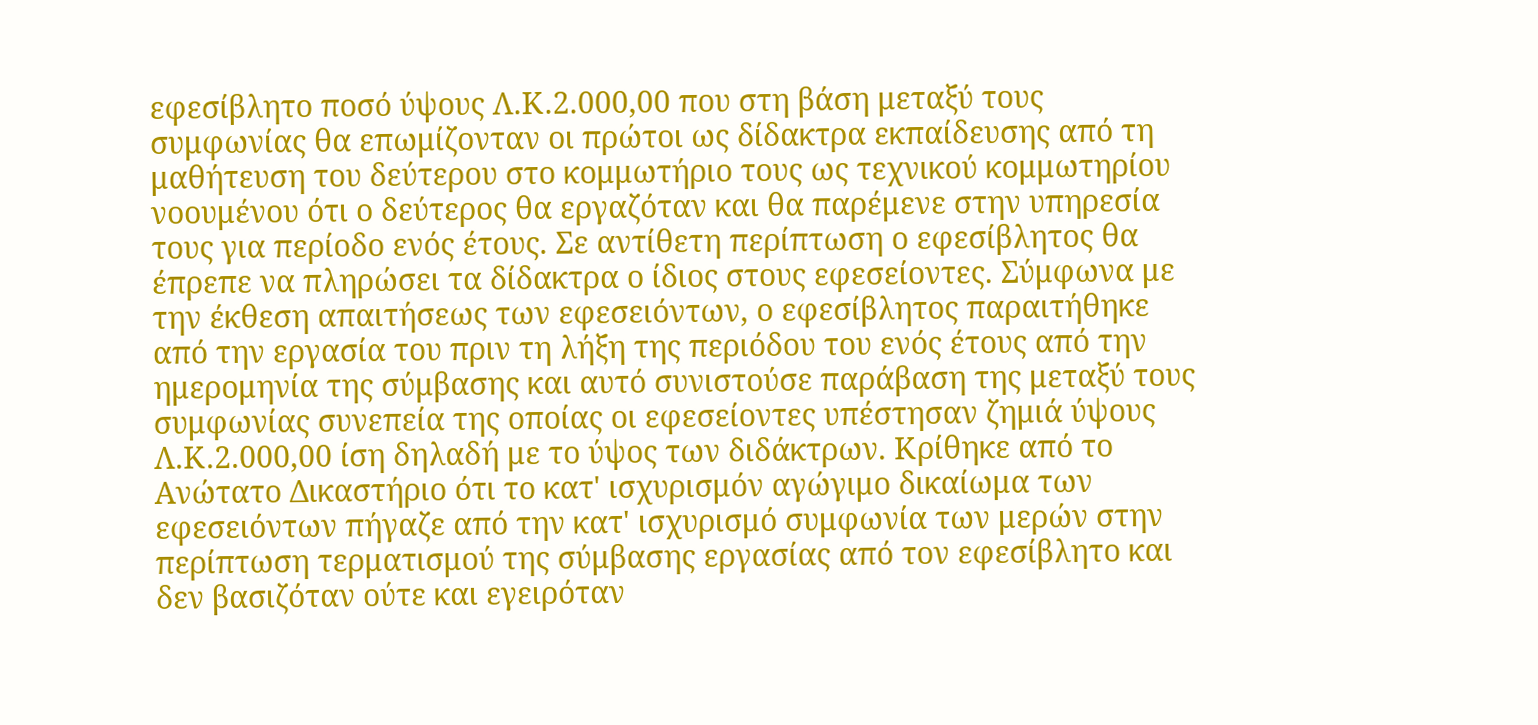εφεσίβλητο ποσό ύψους Λ.Κ.2.000,00 που στη βάση μεταξύ τους συμφωνίας θα επωμίζονταν οι πρώτοι ως δίδακτρα εκπαίδευσης από τη μαθήτευση του δεύτερου στο κομμωτήριο τους ως τεχνικού κομμωτηρίου νοουμένου ότι ο δεύτερος θα εργαζόταν και θα παρέμενε στην υπηρεσία τους για περίοδο ενός έτους. Σε αντίθετη περίπτωση ο εφεσίβλητος θα έπρεπε να πληρώσει τα δίδακτρα ο ίδιος στους εφεσείοντες. Σύμφωνα με την έκθεση απαιτήσεως των εφεσειόντων, ο εφεσίβλητος παραιτήθηκε από την εργασία του πριν τη λήξη της περιόδου του ενός έτους από την ημερομηνία της σύμβασης και αυτό συνιστούσε παράβαση της μεταξύ τους συμφωνίας συνεπεία της οποίας οι εφεσείοντες υπέστησαν ζημιά ύψους Λ.Κ.2.000,00 ίση δηλαδή με το ύψος των διδάκτρων. Κρίθηκε από το Ανώτατο Δικαστήριο ότι το κατ' ισχυρισμόν αγώγιμο δικαίωμα των εφεσειόντων πήγαζε από την κατ' ισχυρισμό συμφωνία των μερών στην περίπτωση τερματισμού της σύμβασης εργασίας από τον εφεσίβλητο και δεν βασιζόταν ούτε και εγειρόταν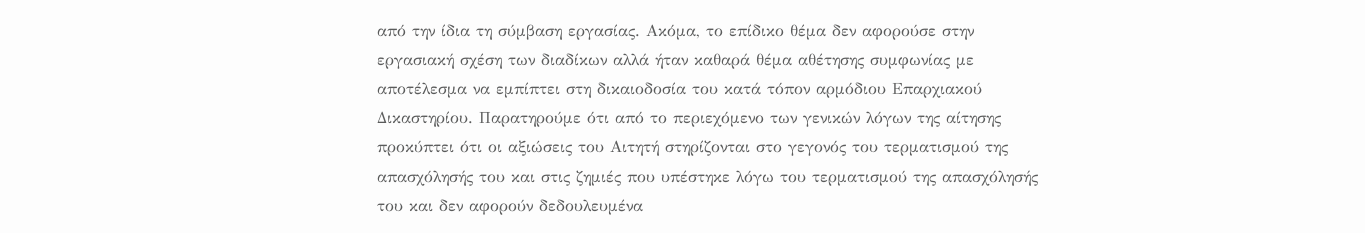από την ίδια τη σύμβαση εργασίας. Ακόμα, το επίδικο θέμα δεν αφορούσε στην εργασιακή σχέση των διαδίκων αλλά ήταν καθαρά θέμα αθέτησης συμφωνίας με αποτέλεσμα να εμπίπτει στη δικαιοδοσία του κατά τόπον αρμόδιου Επαρχιακού Δικαστηρίου. Παρατηρούμε ότι από το περιεχόμενο των γενικών λόγων της αίτησης προκύπτει ότι οι αξιώσεις του Αιτητή στηρίζονται στο γεγονός του τερματισμού της απασχόλησής του και στις ζημιές που υπέστηκε λόγω του τερματισμού της απασχόλησής του και δεν αφορούν δεδουλευμένα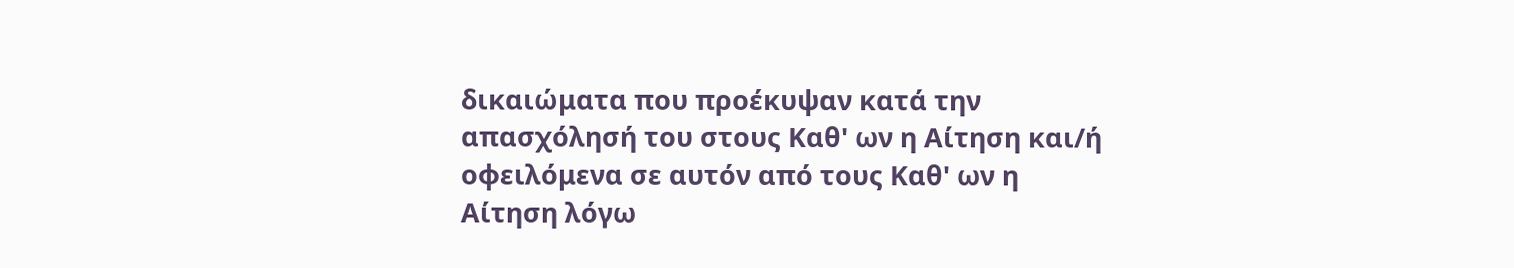δικαιώματα που προέκυψαν κατά την απασχόλησή του στους Καθ' ων η Αίτηση και/ή οφειλόμενα σε αυτόν από τους Καθ' ων η Αίτηση λόγω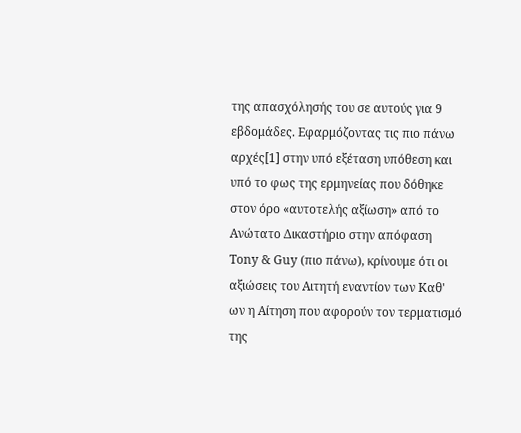της απασχόλησής του σε αυτούς για 9 εβδομάδες. Εφαρμόζοντας τις πιο πάνω αρχές[1] στην υπό εξέταση υπόθεση και υπό το φως της ερμηνείας που δόθηκε στον όρο «αυτοτελής αξίωση» από το Ανώτατο Δικαστήριο στην απόφαση Tony & Guy (πιο πάνω), κρίνουμε ότι οι αξιώσεις του Αιτητή εναντίον των Καθ' ων η Αίτηση που αφορούν τον τερματισμό της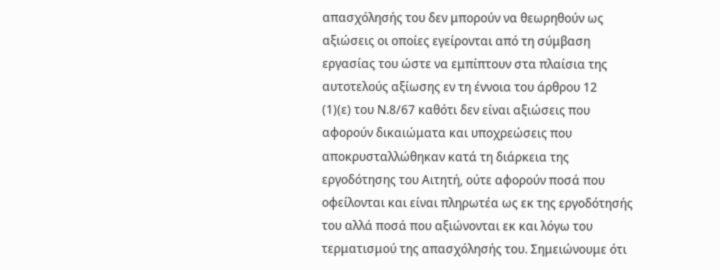απασχόλησής του δεν μπορούν να θεωρηθούν ως αξιώσεις οι οποίες εγείρονται από τη σύμβαση εργασίας του ώστε να εμπίπτουν στα πλαίσια της αυτοτελούς αξίωσης εν τη έννοια του άρθρου 12
(1)(ε) του Ν.8/67 καθότι δεν είναι αξιώσεις που αφορούν δικαιώματα και υποχρεώσεις που αποκρυσταλλώθηκαν κατά τη διάρκεια της εργοδότησης του Αιτητή, ούτε αφορούν ποσά που οφείλονται και είναι πληρωτέα ως εκ της εργοδότησής του αλλά ποσά που αξιώνονται εκ και λόγω του τερματισμού της απασχόλησής του. Σημειώνουμε ότι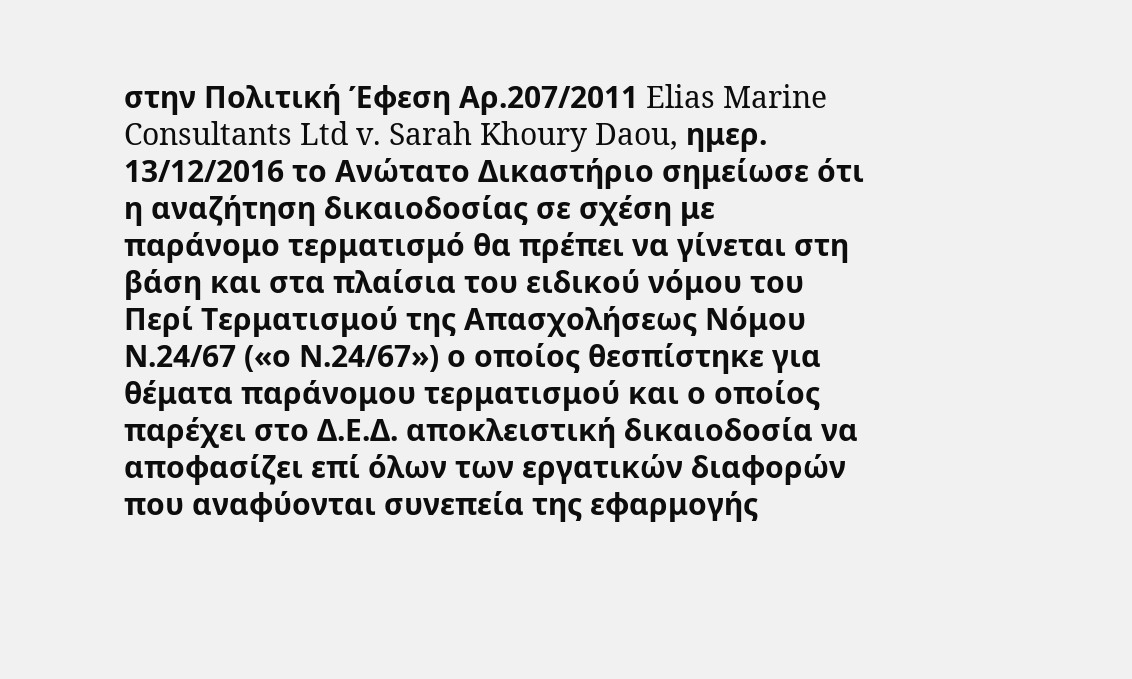στην Πολιτική Έφεση Αρ.207/2011 Elias Marine Consultants Ltd v. Sarah Khoury Daou, ημερ. 13/12/2016 το Ανώτατο Δικαστήριο σημείωσε ότι η αναζήτηση δικαιοδοσίας σε σχέση με παράνομο τερματισμό θα πρέπει να γίνεται στη βάση και στα πλαίσια του ειδικού νόμου του Περί Τερματισμού της Απασχολήσεως Νόμου Ν.24/67 («ο Ν.24/67») ο οποίος θεσπίστηκε για θέματα παράνομου τερματισμού και ο οποίος παρέχει στο Δ.Ε.Δ. αποκλειστική δικαιοδοσία να αποφασίζει επί όλων των εργατικών διαφορών που αναφύονται συνεπεία της εφαρμογής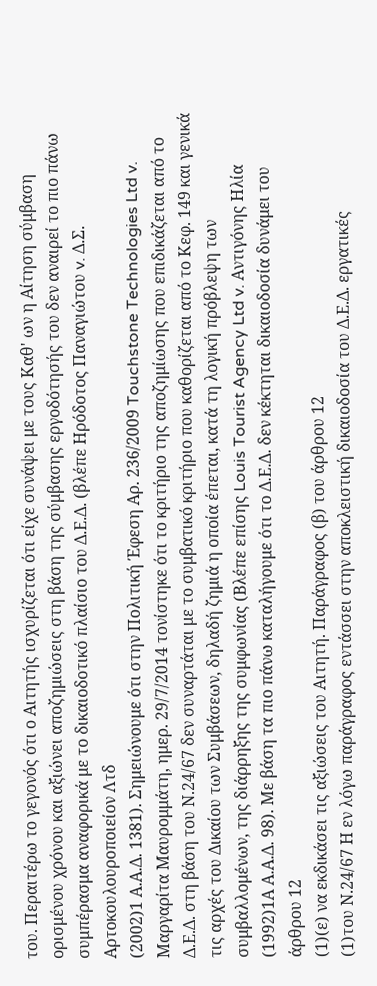του. Περαιτέρω το γεγονός ότι ο Αιτητής ισχυρίζεται ότι είχε συνάψει με τους Καθ' ων η Αίτηση σύμβαση ορισμένου χρόνου και αξιώνει αποζημιώσεις στη βάση της σύμβασης εργοδότησής του δεν αναιρεί το πιο πάνω συμπέρασμα αναφορικά με το δικαιοδοτικό πλαίσιο του Δ.Ε.Δ. (βλέπε Ηρόδοτος Παναγιώτου v. Δ.Σ. Αρτοκουλουροποιείον Λτδ
(2002)1 Α.Α.Δ. 1381). Σημειώνουμε ότι στην Πολιτική Έφεση Αρ. 236/2009 Touchstone Technologies Ltd v. Μαργαρίτα Μαυρομμάτη, ημερ. 29/7/2014 τονίστηκε ότι το κριτήριο της αποζημίωσης που επιδικάζεται από το Δ.Ε.Δ. στη βάση του Ν.24/67 δεν συναρτάται με το συμβατικό κριτήριο που καθορίζεται από το Κεφ. 149 και γενικά τις αρχές του Δικαίου των Συμβάσεων, δηλαδή ζημιά η οποία έπεται, κατά τη λογική πρόβλεψη των συμβαλλομένων, της διάρρηξης της συμφωνίας (Βλέπε επίσης Louis Tourist Agency Ltd v. Αντιγόνης Ηλία
(1992)1Α Α.Α.Δ. 98). Με βάση τα πιο πάνω καταλήγουμε ότι το Δ.Ε.Δ. δεν κέκτηται δικαιοδοσία δυνάμει του άρθρου 12
(1)(ε) να εκδικάσει τις αξιώσεις του Αιτητή. Παράγραφος (β) του άρθρου 12
(1)του Ν.24/67 Η εν λόγω παράγραφος εντάσσει στην αποκλειστική δικαιοδοσία του Δ.Ε.Δ. εργατικές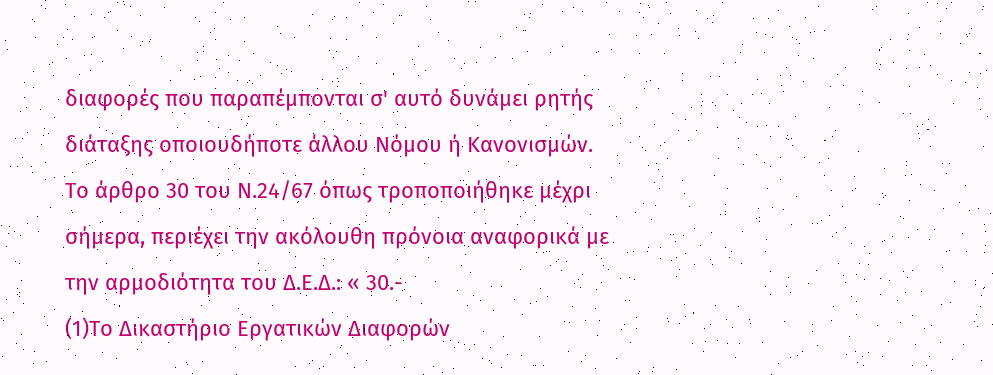διαφορές που παραπέμπονται σ' αυτό δυνάμει ρητής διάταξης οποιουδήποτε άλλου Νόμου ή Κανονισμών. Το άρθρο 30 του Ν.24/67 όπως τροποποιήθηκε μέχρι σήμερα, περιέχει την ακόλουθη πρόνοια αναφορικά με την αρμοδιότητα του Δ.Ε.Δ.: « 30.-
(1)Το Δικαστήριο Εργατικών Διαφορών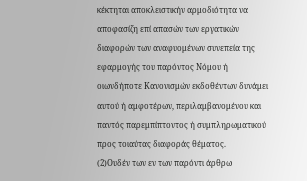κέκτηται αποκλειστικήν αρμοδιότητα να αποφασίζη επί απασών των εργατικών διαφορών των αναφυομένων συνεπεία της εφαρμογής του παρόντος Νόμου ή οιωνδήποτε Κανονισμών εκδοθέντων δυνάμει αυτού ή αμφοτέρων, περιλαμβανομένου και παντός παρεμπίπτοντος ή συμπληρωματικού προς τοιαύτας διαφοράς θέματος.
(2)Ουδέν των εν των παρόντι άρθρω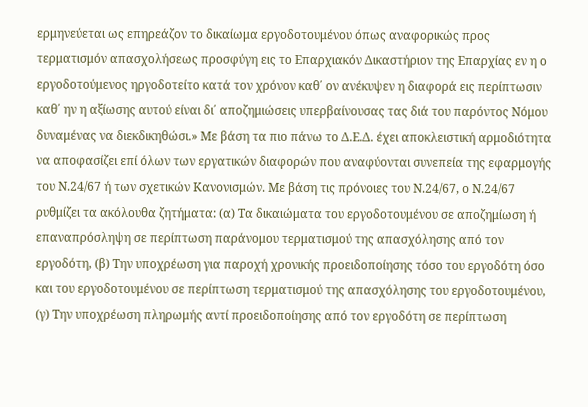ερμηνεύεται ως επηρεάζον το δικαίωμα εργοδοτουμένου όπως αναφορικώς προς τερματισμόν απασχολήσεως προσφύγη εις το Επαρχιακόν Δικαστήριον της Επαρχίας εν η ο εργοδοτούμενος ηργοδοτείτο κατά τον χρόνον καθ΄ ον ανέκυψεν η διαφορά εις περίπτωσιν καθ΄ ην η αξίωσης αυτού είναι δι΄ αποζημιώσεις υπερβαίνουσας τας διά του παρόντος Νόμου δυναμένας να διεκδικηθώσι.» Με βάση τα πιο πάνω το Δ.Ε.Δ. έχει αποκλειστική αρμοδιότητα να αποφασίζει επί όλων των εργατικών διαφορών που αναφύονται συνεπεία της εφαρμογής του Ν.24/67 ή των σχετικών Κανονισμών. Με βάση τις πρόνοιες του Ν.24/67, ο Ν.24/67 ρυθμίζει τα ακόλουθα ζητήματα: (α) Τα δικαιώματα του εργοδοτουμένου σε αποζημίωση ή επαναπρόσληψη σε περίπτωση παράνομου τερματισμού της απασχόλησης από τον εργοδότη, (β) Την υποχρέωση για παροχή χρονικής προειδοποίησης τόσο του εργοδότη όσο και του εργοδοτουμένου σε περίπτωση τερματισμού της απασχόλησης του εργοδοτουμένου, (γ) Την υποχρέωση πληρωμής αντί προειδοποίησης από τον εργοδότη σε περίπτωση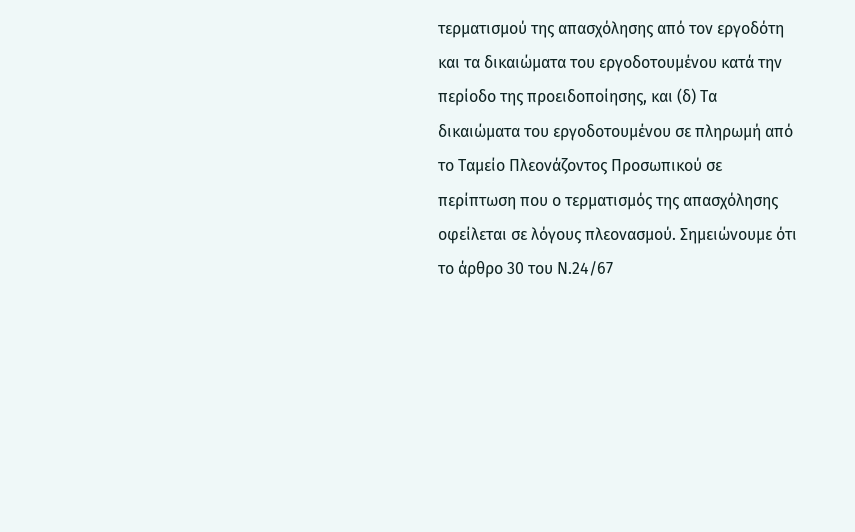τερματισμού της απασχόλησης από τον εργοδότη και τα δικαιώματα του εργοδοτουμένου κατά την περίοδο της προειδοποίησης, και (δ) Τα δικαιώματα του εργοδοτουμένου σε πληρωμή από το Ταμείο Πλεονάζοντος Προσωπικού σε περίπτωση που ο τερματισμός της απασχόλησης οφείλεται σε λόγους πλεονασμού. Σημειώνουμε ότι το άρθρο 30 του Ν.24/67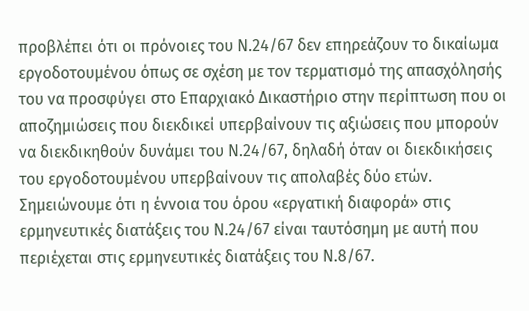προβλέπει ότι οι πρόνοιες του Ν.24/67 δεν επηρεάζουν το δικαίωμα εργοδοτουμένου όπως σε σχέση με τον τερματισμό της απασχόλησής του να προσφύγει στο Επαρχιακό Δικαστήριο στην περίπτωση που οι αποζημιώσεις που διεκδικεί υπερβαίνουν τις αξιώσεις που μπορούν να διεκδικηθούν δυνάμει του Ν.24/67, δηλαδή όταν οι διεκδικήσεις του εργοδοτουμένου υπερβαίνουν τις απολαβές δύο ετών. Σημειώνουμε ότι η έννοια του όρου «εργατική διαφορά» στις ερμηνευτικές διατάξεις του Ν.24/67 είναι ταυτόσημη με αυτή που περιέχεται στις ερμηνευτικές διατάξεις του Ν.8/67.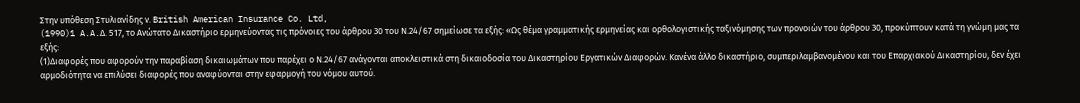Στην υπόθεση Στυλιανίδης ν. British American Insurance Co. Ltd,
(1990)1 A.A.Δ. 517, το Ανώτατο Δικαστήριο ερμηνεύοντας τις πρόνοιες του άρθρου 30 του Ν.24/67 σημείωσε τα εξής: «Ως θέμα γραμματικής ερμηνείας και ορθολογιστικής ταξινόμησης των προνοιών του άρθρου 30, προκύπτουν κατά τη γνώμη μας τα εξής:
(1)Διαφορές που αφορούν την παραβίαση δικαιωμάτων που παρέχει ο Ν.24/67 ανάγονται αποκλειστικά στη δικαιοδοσία του Δικαστηρίου Εργατικών Διαφορών. Κανένα άλλο δικαστήριο, συμπεριλαμβανομένου και του Επαρχιακού Δικαστηρίου, δεν έχει αρμοδιότητα να επιλύσει διαφορές που αναφύονται στην εφαρμογή του νόμου αυτού.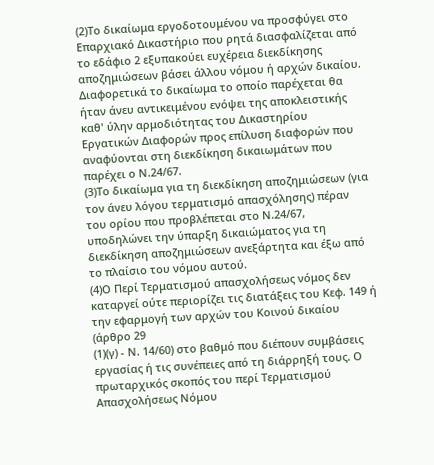(2)Το δικαίωμα εργοδοτουμένου να προσφύγει στο Επαρχιακό Δικαστήριο που ρητά διασφαλίζεται από το εδάφιο 2 εξυπακούει ευχέρεια διεκδίκησης αποζημιώσεων βάσει άλλου νόμου ή αρχών δικαίου. Διαφορετικά το δικαίωμα το οποίο παρέχεται θα ήταν άνευ αντικειμένου ενόψει της αποκλειστικής καθ' ύλην αρμοδιότητας του Δικαστηρίου Εργατικών Διαφορών προς επίλυση διαφορών που αναφύονται στη διεκδίκηση δικαιωμάτων που παρέχει ο Ν.24/67.
(3)Το δικαίωμα για τη διεκδίκηση αποζημιώσεων (για τον άνευ λόγου τερματισμό απασχόλησης) πέραν του ορίου που προβλέπεται στο Ν.24/67, υποδηλώνει την ύπαρξη δικαιώματος για τη διεκδίκηση αποζημιώσεων ανεξάρτητα και έξω από το πλαίσιο του νόμου αυτού.
(4)Ο Περί Τερματισμού απασχολήσεως νόμος δεν καταργεί ούτε περιορίζει τις διατάξεις του Κεφ. 149 ή την εφαρμογή των αρχών του Κοινού δικαίου (άρθρο 29
(1)(γ) - Ν. 14/60) στο βαθμό που διέπουν συμβάσεις εργασίας ή τις συνέπειες από τη διάρρηξή τους. Ο πρωταρχικός σκοπός του περί Τερματισμού Απασχολήσεως Νόμου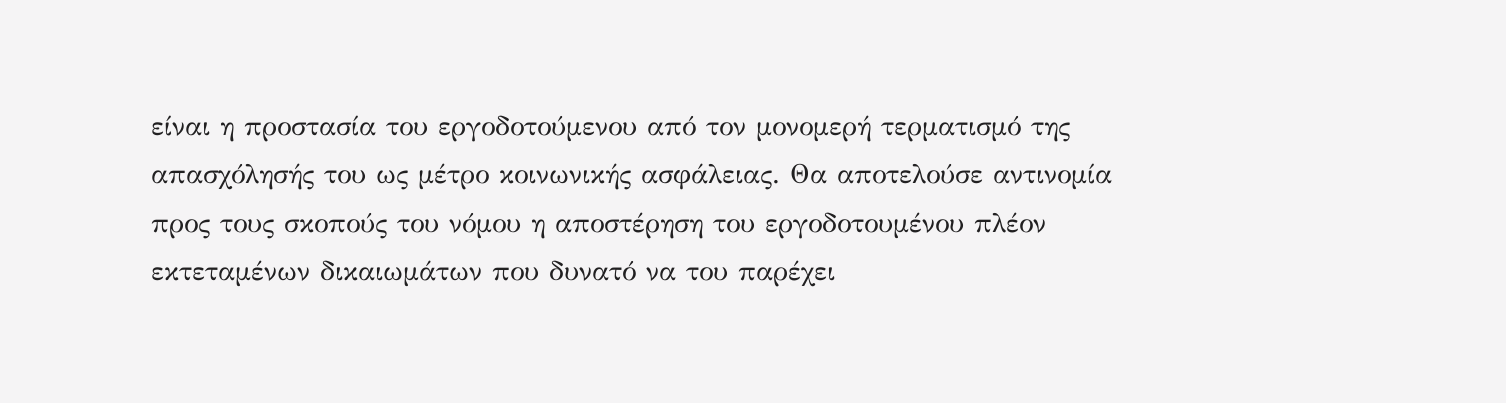είναι η προστασία του εργοδοτούμενου από τον μονομερή τερματισμό της απασχόλησής του ως μέτρο κοινωνικής ασφάλειας. Θα αποτελούσε αντινομία προς τους σκοπούς του νόμου η αποστέρηση του εργοδοτουμένου πλέον εκτεταμένων δικαιωμάτων που δυνατό να του παρέχει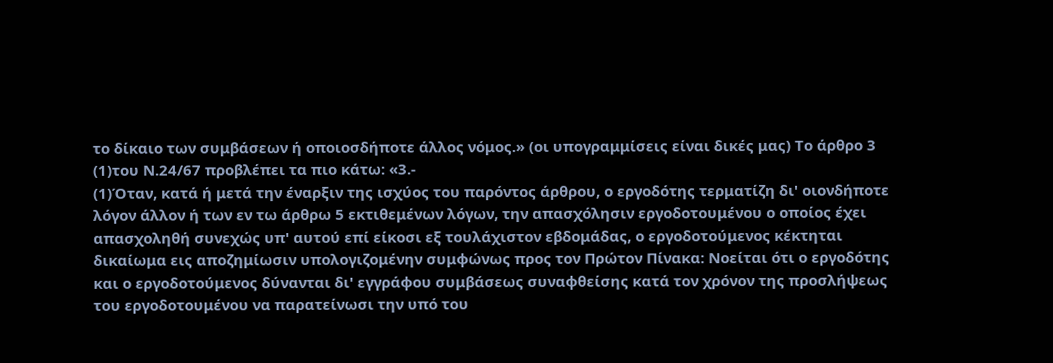το δίκαιο των συμβάσεων ή οποιοσδήποτε άλλος νόμος.» (οι υπογραμμίσεις είναι δικές μας) Το άρθρο 3
(1)του Ν.24/67 προβλέπει τα πιο κάτω: «3.-
(1)Όταν, κατά ή μετά την έναρξιν της ισχύος του παρόντος άρθρου, ο εργοδότης τερματίζη δι' οιονδήποτε λόγον άλλον ή των εν τω άρθρω 5 εκτιθεμένων λόγων, την απασχόλησιν εργοδοτουμένου ο οποίος έχει απασχοληθή συνεχώς υπ' αυτού επί είκοσι εξ τουλάχιστον εβδομάδας, ο εργοδοτούμενος κέκτηται δικαίωμα εις αποζημίωσιν υπολογιζομένην συμφώνως προς τον Πρώτον Πίνακα: Νοείται ότι ο εργοδότης και ο εργοδοτούμενος δύνανται δι' εγγράφου συμβάσεως συναφθείσης κατά τον χρόνον της προσλήψεως του εργοδοτουμένου να παρατείνωσι την υπό του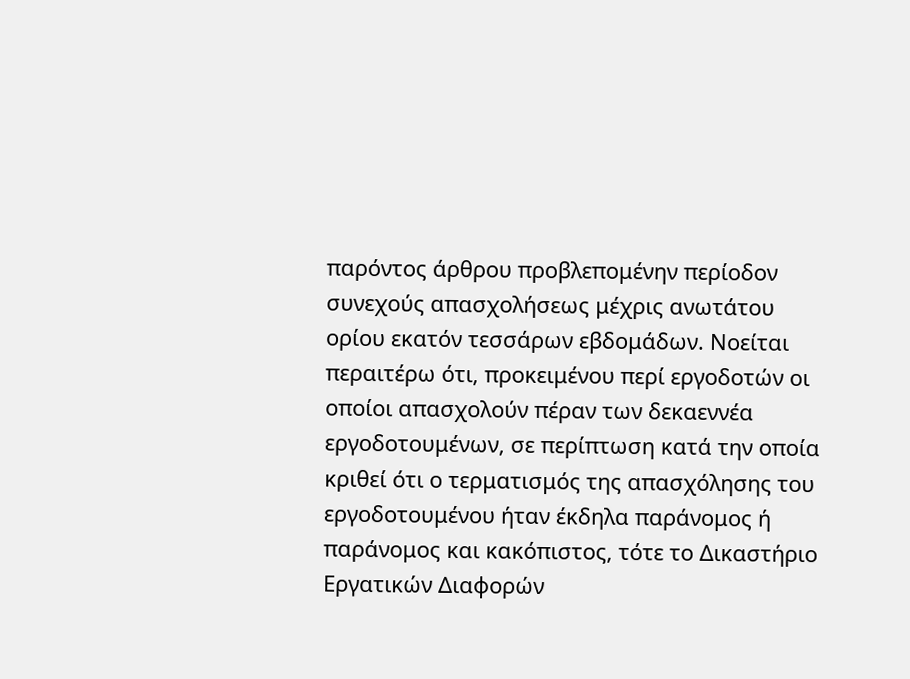παρόντος άρθρου προβλεπομένην περίοδον συνεχούς απασχολήσεως μέχρις ανωτάτου ορίου εκατόν τεσσάρων εβδομάδων. Νοείται περαιτέρω ότι, προκειμένου περί εργοδοτών οι οποίοι απασχολούν πέραν των δεκαεννέα εργοδοτουμένων, σε περίπτωση κατά την οποία κριθεί ότι ο τερματισμός της απασχόλησης του εργοδοτουμένου ήταν έκδηλα παράνομος ή παράνομος και κακόπιστος, τότε το Δικαστήριο Εργατικών Διαφορών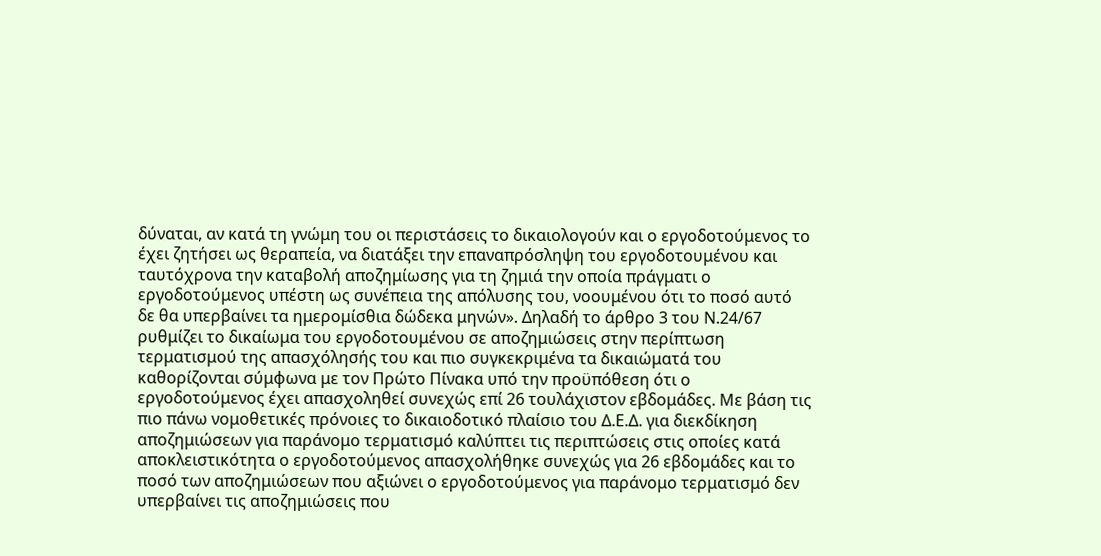δύναται, αν κατά τη γνώμη του οι περιστάσεις το δικαιολογούν και ο εργοδοτούμενος το έχει ζητήσει ως θεραπεία, να διατάξει την επαναπρόσληψη του εργοδοτουμένου και ταυτόχρονα την καταβολή αποζημίωσης για τη ζημιά την οποία πράγματι ο εργοδοτούμενος υπέστη ως συνέπεια της απόλυσης του, νοουμένου ότι το ποσό αυτό δε θα υπερβαίνει τα ημερομίσθια δώδεκα μηνών». Δηλαδή το άρθρο 3 του Ν.24/67 ρυθμίζει το δικαίωμα του εργοδοτουμένου σε αποζημιώσεις στην περίπτωση τερματισμού της απασχόλησής του και πιο συγκεκριμένα τα δικαιώματά του καθορίζονται σύμφωνα με τον Πρώτο Πίνακα υπό την προϋπόθεση ότι ο εργοδοτούμενος έχει απασχοληθεί συνεχώς επί 26 τουλάχιστον εβδομάδες. Με βάση τις πιο πάνω νομοθετικές πρόνοιες το δικαιοδοτικό πλαίσιο του Δ.Ε.Δ. για διεκδίκηση αποζημιώσεων για παράνομο τερματισμό καλύπτει τις περιπτώσεις στις οποίες κατά αποκλειστικότητα ο εργοδοτούμενος απασχολήθηκε συνεχώς για 26 εβδομάδες και το ποσό των αποζημιώσεων που αξιώνει ο εργοδοτούμενος για παράνομο τερματισμό δεν υπερβαίνει τις αποζημιώσεις που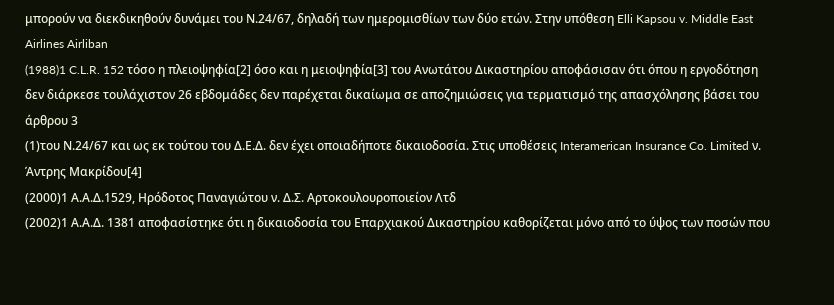μπορούν να διεκδικηθούν δυνάμει του Ν.24/67, δηλαδή των ημερομισθίων των δύο ετών. Στην υπόθεση Elli Kapsou v. Middle East Airlines Airliban
(1988)1 C.L.R. 152 τόσο η πλειοψηφία[2] όσο και η μειοψηφία[3] του Ανωτάτου Δικαστηρίου αποφάσισαν ότι όπου η εργοδότηση δεν διάρκεσε τουλάχιστον 26 εβδομάδες δεν παρέχεται δικαίωμα σε αποζημιώσεις για τερματισμό της απασχόλησης βάσει του άρθρου 3
(1)του Ν.24/67 και ως εκ τούτου του Δ.Ε.Δ. δεν έχει οποιαδήποτε δικαιοδοσία. Στις υποθέσεις Interamerican Insurance Co. Limited ν. Άντρης Μακρίδου[4]
(2000)1 Α.Α.Δ.1529, Ηρόδοτος Παναγιώτου ν. Δ.Σ. Αρτοκουλουροποιείον Λτδ
(2002)1 Α.Α.Δ. 1381 αποφασίστηκε ότι η δικαιοδοσία του Επαρχιακού Δικαστηρίου καθορίζεται μόνο από το ύψος των ποσών που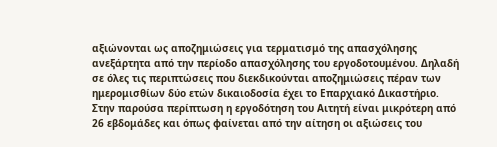αξιώνονται ως αποζημιώσεις για τερματισμό της απασχόλησης ανεξάρτητα από την περίοδο απασχόλησης του εργοδοτουμένου. Δηλαδή σε όλες τις περιπτώσεις που διεκδικούνται αποζημιώσεις πέραν των ημερομισθίων δύο ετών δικαιοδοσία έχει το Επαρχιακό Δικαστήριο. Στην παρούσα περίπτωση η εργοδότηση του Αιτητή είναι μικρότερη από 26 εβδομάδες και όπως φαίνεται από την αίτηση οι αξιώσεις του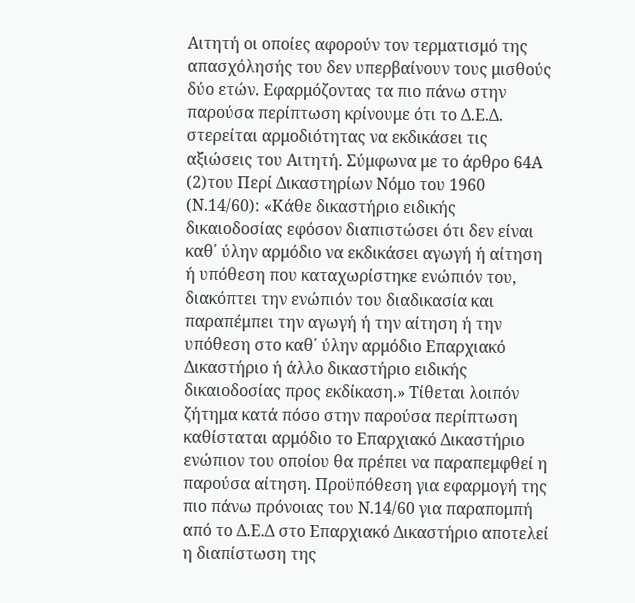Αιτητή οι οποίες αφορούν τον τερματισμό της απασχόλησής του δεν υπερβαίνουν τους μισθούς δύο ετών. Εφαρμόζοντας τα πιο πάνω στην παρούσα περίπτωση κρίνουμε ότι το Δ.Ε.Δ. στερείται αρμοδιότητας να εκδικάσει τις αξιώσεις του Αιτητή. Σύμφωνα με το άρθρο 64Α
(2)του Περί Δικαστηρίων Νόμο του 1960 (Ν.14/60): «Κάθε δικαστήριο ειδικής δικαιοδοσίας εφόσον διαπιστώσει ότι δεν είναι καθ΄ ύλην αρμόδιο να εκδικάσει αγωγή ή αίτηση ή υπόθεση που καταχωρίστηκε ενώπιόν του, διακόπτει την ενώπιόν του διαδικασία και παραπέμπει την αγωγή ή την αίτηση ή την υπόθεση στο καθ΄ ύλην αρμόδιο Επαρχιακό Δικαστήριο ή άλλο δικαστήριο ειδικής δικαιοδοσίας προς εκδίκαση.» Τίθεται λοιπόν ζήτημα κατά πόσο στην παρούσα περίπτωση καθίσταται αρμόδιο το Επαρχιακό Δικαστήριο ενώπιον του οποίου θα πρέπει να παραπεμφθεί η παρούσα αίτηση. Προϋπόθεση για εφαρμογή της πιο πάνω πρόνοιας του Ν.14/60 για παραπομπή από το Δ.Ε.Δ στο Επαρχιακό Δικαστήριο αποτελεί η διαπίστωση της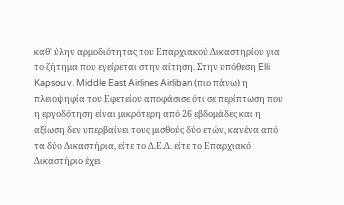καθ' ύλην αρμοδιότητας του Επαρχιακού Δικαστηρίου για το ζήτημα που εγείρεται στην αίτηση. Στην υπόθεση Elli Kapsou v. Middle East Airlines Airliban (πιο πάνω) η πλειοψηφία του Εφετείου αποφάσισε ότι σε περίπτωση που η εργοδότηση είναι μικρότερη από 26 εβδομάδες και η αξίωση δεν υπερβαίνει τους μισθούς δύο ετών, κανένα από τα δύο Δικαστήρια, είτε το Δ.Ε.Δ. είτε το Επαρχιακό Δικαστήριο έχει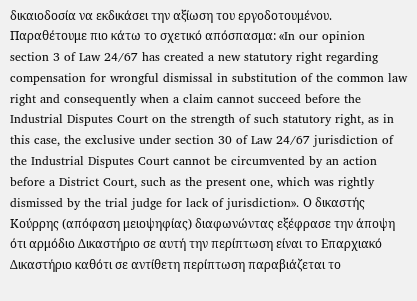δικαιοδοσία να εκδικάσει την αξίωση του εργοδοτουμένου. Παραθέτoυμε πιο κάτω το σχετικό απόσπασμα: «In our opinion section 3 of Law 24/67 has created a new statutory right regarding compensation for wrongful dismissal in substitution of the common law right and consequently when a claim cannot succeed before the Industrial Disputes Court on the strength of such statutory right, as in this case, the exclusive under section 30 of Law 24/67 jurisdiction of the Industrial Disputes Court cannot be circumvented by an action before a District Court, such as the present one, which was rightly dismissed by the trial judge for lack of jurisdiction». Ο δικαστής Κούρρης (απόφαση μειοψηφίας) διαφωνώντας εξέφρασε την άποψη ότι αρμόδιο Δικαστήριο σε αυτή την περίπτωση είναι το Επαρχιακό Δικαστήριο καθότι σε αντίθετη περίπτωση παραβιάζεται το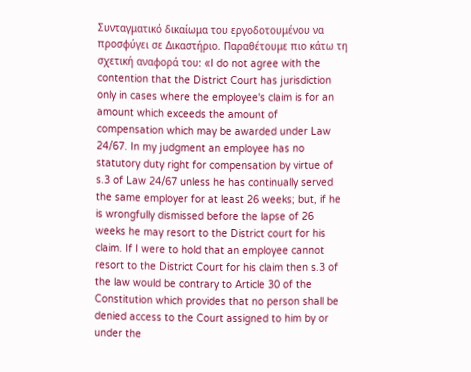Συνταγματικό δικαίωμα του εργοδοτουμένου να προσφύγει σε Δικαστήριο. Παραθέτουμε πιο κάτω τη σχετική αναφορά του: «I do not agree with the contention that the District Court has jurisdiction only in cases where the employee's claim is for an amount which exceeds the amount of compensation which may be awarded under Law 24/67. In my judgment an employee has no statutory duty right for compensation by virtue of s.3 of Law 24/67 unless he has continually served the same employer for at least 26 weeks; but, if he is wrongfully dismissed before the lapse of 26 weeks he may resort to the District court for his claim. If I were to hold that an employee cannot resort to the District Court for his claim then s.3 of the law would be contrary to Article 30 of the Constitution which provides that no person shall be denied access to the Court assigned to him by or under the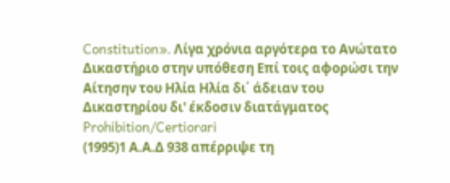Constitution». Λίγα χρόνια αργότερα το Ανώτατο Δικαστήριο στην υπόθεση Επί τοις αφορώσι την Αίτησην του Ηλία Ηλία δι΄ άδειαν του Δικαστηρίου δι' έκδοσιν διατάγματος Prohibition/Certiorari
(1995)1 Α.Α.Δ 938 απέρριψε τη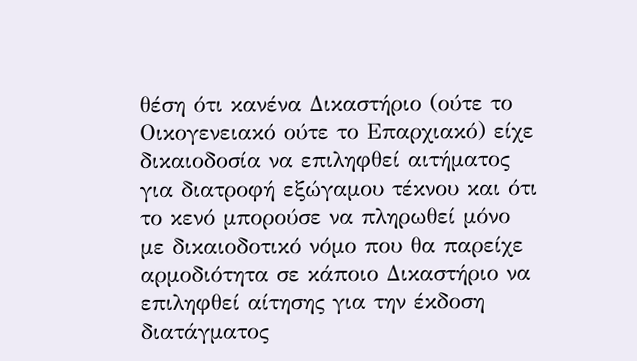θέση ότι κανένα Δικαστήριο (ούτε το Οικογενειακό ούτε το Επαρχιακό) είχε δικαιοδοσία να επιληφθεί αιτήματος για διατροφή εξώγαμου τέκνου και ότι το κενό μπορούσε να πληρωθεί μόνο με δικαιοδοτικό νόμο που θα παρείχε αρμοδιότητα σε κάποιο Δικαστήριο να επιληφθεί αίτησης για την έκδοση διατάγματος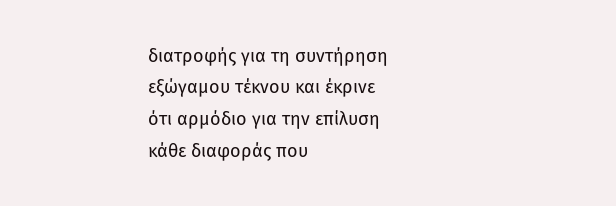διατροφής για τη συντήρηση εξώγαμου τέκνου και έκρινε ότι αρμόδιο για την επίλυση κάθε διαφοράς που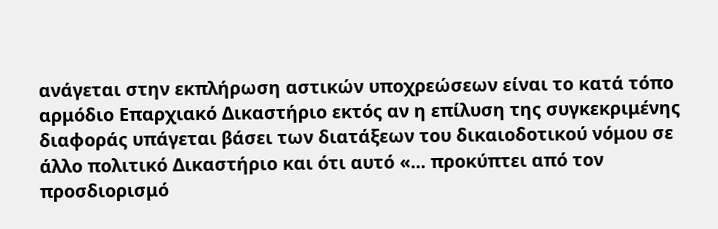ανάγεται στην εκπλήρωση αστικών υποχρεώσεων είναι το κατά τόπο αρμόδιο Επαρχιακό Δικαστήριο εκτός αν η επίλυση της συγκεκριμένης διαφοράς υπάγεται βάσει των διατάξεων του δικαιοδοτικού νόμου σε άλλο πολιτικό Δικαστήριο και ότι αυτό «... προκύπτει από τον προσδιορισμό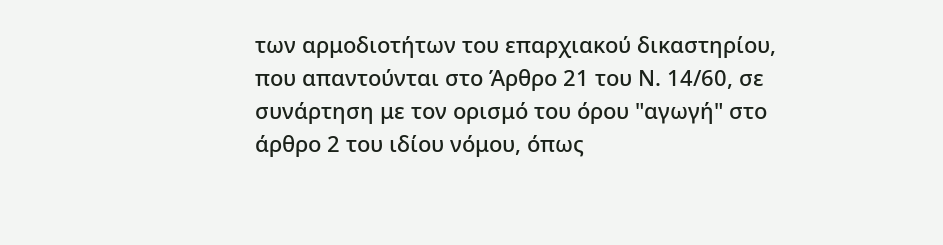των αρμοδιοτήτων του επαρχιακού δικαστηρίου, που απαντούνται στο Άρθρο 21 του Ν. 14/60, σε συνάρτηση με τον ορισμό του όρου "αγωγή" στο άρθρο 2 του ιδίου νόμου, όπως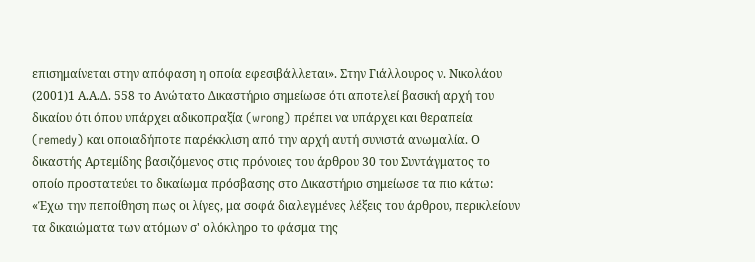επισημαίνεται στην απόφαση η οποία εφεσιβάλλεται». Στην Γιάλλουρος ν. Νικολάου
(2001)1 Α.Α.Δ. 558 το Ανώτατο Δικαστήριο σημείωσε ότι αποτελεί βασική αρχή του δικαίου ότι όπου υπάρχει αδικοπραξία (wrong) πρέπει να υπάρχει και θεραπεία (remedy) και οποιαδήποτε παρέκκλιση από την αρχή αυτή συνιστά ανωμαλία. Ο δικαστής Αρτεμίδης βασιζόμενος στις πρόνοιες του άρθρου 30 του Συντάγματος το οποίο προστατεύει το δικαίωμα πρόσβασης στο Δικαστήριο σημείωσε τα πιο κάτω: «Έχω την πεποίθηση πως οι λίγες, μα σοφά διαλεγμένες λέξεις του άρθρου, περικλείουν τα δικαιώματα των ατόμων σ' ολόκληρο το φάσμα της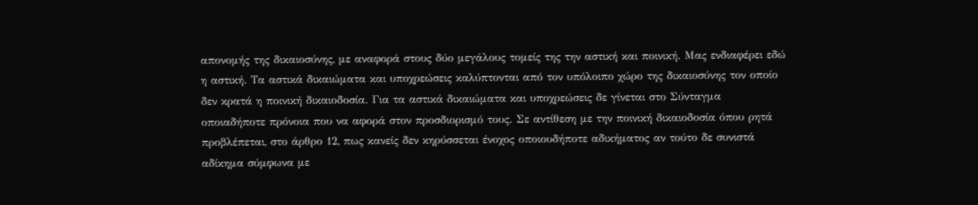απονομής της δικαιοσύνης, με αναφορά στους δύο μεγάλους τομείς της την αστική και ποινική. Μας ενδιαφέρει εδώ η αστική. Τα αστικά δικαιώματα και υποχρεώσεις καλύπτονται από τον υπόλοιπο χώρο της δικαιοσύνης τον οποίο δεν κρατά η ποινική δικαιοδοσία. Για τα αστικά δικαιώματα και υποχρεώσεις δε γίνεται στο Σύνταγμα οποιαδήποτε πρόνοια που να αφορά στον προσδιορισμό τους. Σε αντίθεση με την ποινική δικαιοδοσία όπου ρητά προβλέπεται, στο άρθρο 12, πως κανείς δεν κηρύσσεται ένοχος οποιουδήποτε αδικήματος αν τούτο δε συνιστά αδίκημα σύμφωνα με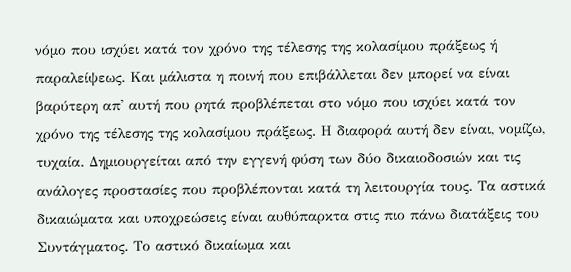νόμο που ισχύει κατά τον χρόνο της τέλεσης της κολασίμου πράξεως ή παραλείψεως. Και μάλιστα η ποινή που επιβάλλεται δεν μπορεί να είναι βαρύτερη απ' αυτή που ρητά προβλέπεται στο νόμο που ισχύει κατά τον χρόνο της τέλεσης της κολασίμου πράξεως. Η διαφορά αυτή δεν είναι, νομίζω, τυχαία. Δημιουργείται από την εγγενή φύση των δύο δικαιοδοσιών και τις ανάλογες προστασίες που προβλέπονται κατά τη λειτουργία τους. Τα αστικά δικαιώματα και υποχρεώσεις είναι αυθύπαρκτα στις πιο πάνω διατάξεις του Συντάγματος. Το αστικό δικαίωμα και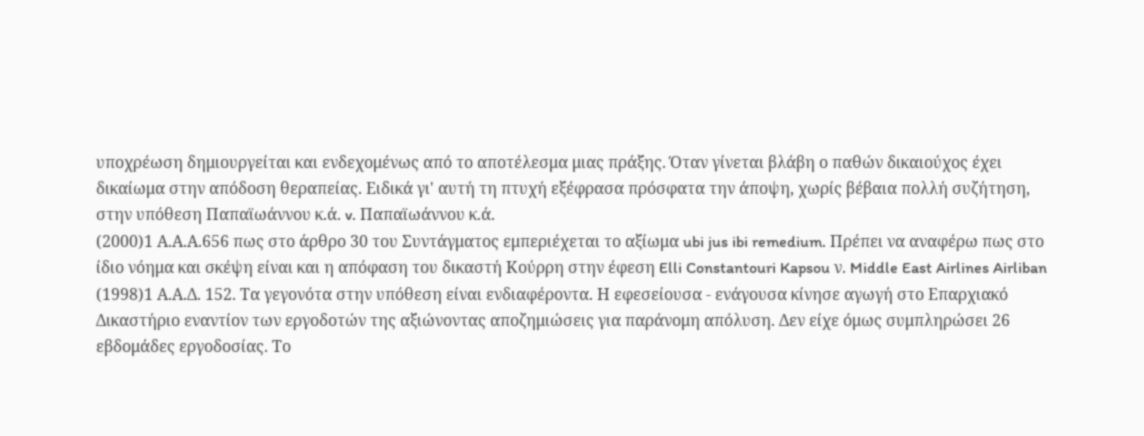υποχρέωση δημιουργείται και ενδεχομένως από το αποτέλεσμα μιας πράξης. Όταν γίνεται βλάβη ο παθών δικαιούχος έχει δικαίωμα στην απόδοση θεραπείας. Ειδικά γι' αυτή τη πτυχή εξέφρασα πρόσφατα την άποψη, χωρίς βέβαια πολλή συζήτηση, στην υπόθεση Παπαϊωάννου κ.ά. v. Παπαϊωάννου κ.ά.
(2000)1 Α.Α.Α.656 πως στο άρθρο 30 του Συντάγματος εμπεριέχεται το αξίωμα ubi jus ibi remedium. Πρέπει να αναφέρω πως στο ίδιο νόημα και σκέψη είναι και η απόφαση του δικαστή Κούρρη στην έφεση Elli Constantouri Kapsou ν. Middle East Airlines Airliban
(1998)1 Α.Α.Δ. 152. Τα γεγονότα στην υπόθεση είναι ενδιαφέροντα. Η εφεσείουσα - ενάγουσα κίνησε αγωγή στο Επαρχιακό Δικαστήριο εναντίον των εργοδοτών της αξιώνοντας αποζημιώσεις για παράνομη απόλυση. Δεν είχε όμως συμπληρώσει 26 εβδομάδες εργοδοσίας. Το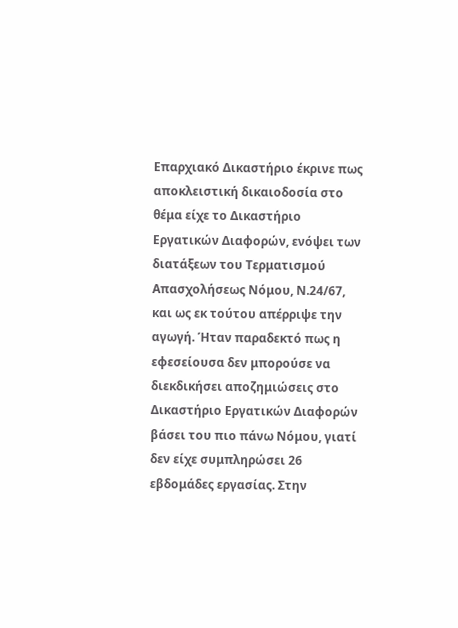Επαρχιακό Δικαστήριο έκρινε πως αποκλειστική δικαιοδοσία στο θέμα είχε το Δικαστήριο Εργατικών Διαφορών, ενόψει των διατάξεων του Τερματισμού Απασχολήσεως Νόμου, Ν.24/67, και ως εκ τούτου απέρριψε την αγωγή. Ήταν παραδεκτό πως η εφεσείουσα δεν μπορούσε να διεκδικήσει αποζημιώσεις στο Δικαστήριο Εργατικών Διαφορών βάσει του πιο πάνω Νόμου, γιατί δεν είχε συμπληρώσει 26 εβδομάδες εργασίας. Στην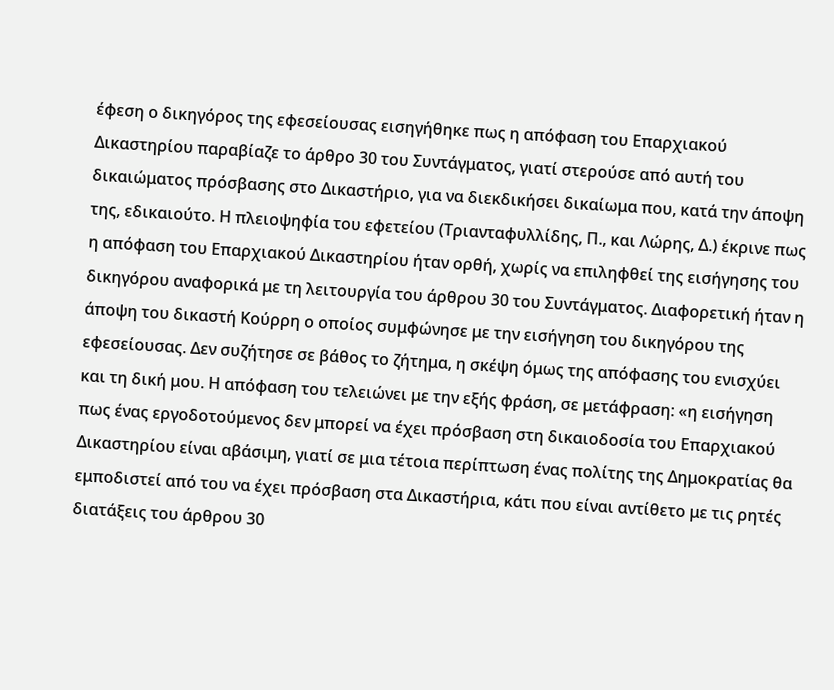έφεση ο δικηγόρος της εφεσείουσας εισηγήθηκε πως η απόφαση του Επαρχιακού Δικαστηρίου παραβίαζε το άρθρο 30 του Συντάγματος, γιατί στερούσε από αυτή του δικαιώματος πρόσβασης στο Δικαστήριο, για να διεκδικήσει δικαίωμα που, κατά την άποψη της, εδικαιούτο. Η πλειοψηφία του εφετείου (Τριανταφυλλίδης, Π., και Λώρης, Δ.) έκρινε πως η απόφαση του Επαρχιακού Δικαστηρίου ήταν ορθή, χωρίς να επιληφθεί της εισήγησης του δικηγόρου αναφορικά με τη λειτουργία του άρθρου 30 του Συντάγματος. Διαφορετική ήταν η άποψη του δικαστή Κούρρη ο οποίος συμφώνησε με την εισήγηση του δικηγόρου της εφεσείουσας. Δεν συζήτησε σε βάθος το ζήτημα, η σκέψη όμως της απόφασης του ενισχύει και τη δική μου. Η απόφαση του τελειώνει με την εξής φράση, σε μετάφραση: «η εισήγηση πως ένας εργοδοτούμενος δεν μπορεί να έχει πρόσβαση στη δικαιοδοσία του Επαρχιακού Δικαστηρίου είναι αβάσιμη, γιατί σε μια τέτοια περίπτωση ένας πολίτης της Δημοκρατίας θα εμποδιστεί από του να έχει πρόσβαση στα Δικαστήρια, κάτι που είναι αντίθετο με τις ρητές διατάξεις του άρθρου 30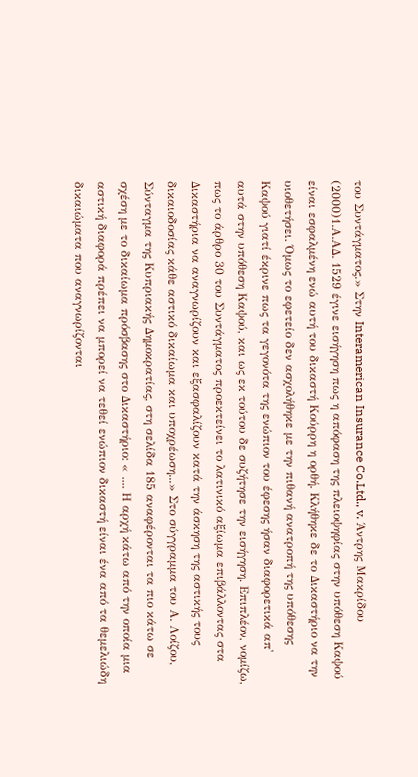του Συντάγματος.» Στην Interamerican Insurance Co.Ltd., v. Άντρης Μακρίδου
(2000)1.Α.ΑΔ. 1529 έγινε εισήγηση πως η απόφαση της πλειοψηφίας στην υπόθεση Καψού είναι εσφαλμένη ενώ αυτή του δικαστή Κούρρη η ορθή. Κλήθηκε δε το Δικαστήριο να την υιοθετήσει. Όμως το εφετείο δεν ασχολήθηκε με την πιθανή ανατροπή της υπόθεσης Καψού γιατί έκρινε πως τα γεγονότα της ενώπιον του έφεσης ήσαν διαφορετικά απ' αυτά στην υπόθεση Καψού, και ως εκ τούτου δε συζήτησε την εισήγηση. Επιπλέον, νομίζω, πως το άρθρο 30 του Συντάγματος προεκτείνει το λατινικό αξίωμα επιβάλλοντας στα Δικαστήρια να αναγνωρίζουν και εξασφαλίζουν κατά την άσκηση της αστικής τους δικαιοδοσίας κάθε αστικό δικαίωμα και υποχρέωση...» Στο σύγγραμμα του Α. Λοίζου, Σύνταγμα της Κυπριακής Δημοκρατίας, στη σελίδα 185 αναφέρονται τα πιο κάτω σε σχέση με το δικαίωμα πρόσβασης στο Δικαστήριο: « .... Η αρχή κάτω από την οποία μια αστική διαφορά πρέπει να μπορεί να τεθεί ενώπιον δικαστή είναι ένα από τα θεμελιώδη δικαιώματα που αναγνωρίζονται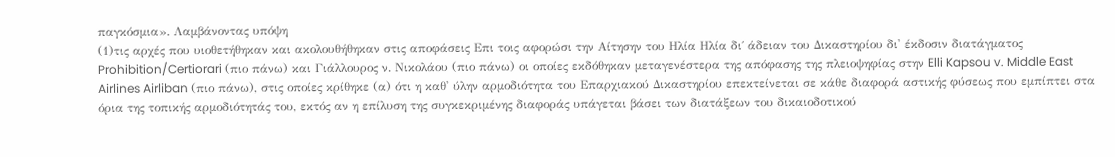παγκόσμια». Λαμβάνοντας υπόψη
(1)τις αρχές που υιοθετήθηκαν και ακολουθήθηκαν στις αποφάσεις Επι τοις αφορώσι την Αίτησην του Ηλία Ηλία δι΄ άδειαν του Δικαστηρίου δι' έκδοσιν διατάγματος Prohibition/Certiorari (πιο πάνω) και Γιάλλουρος ν. Νικολάου (πιο πάνω) οι οποίες εκδόθηκαν μεταγενέστερα της απόφασης της πλειοψηφίας στην Elli Kapsou v. Middle East Airlines Airliban (πιο πάνω), στις οποίες κρίθηκε (α) ότι η καθ' ύλην αρμοδιότητα του Επαρχιακού Δικαστηρίου επεκτείνεται σε κάθε διαφορά αστικής φύσεως που εμπίπτει στα όρια της τοπικής αρμοδιότητάς του, εκτός αν η επίλυση της συγκεκριμένης διαφοράς υπάγεται βάσει των διατάξεων του δικαιοδοτικού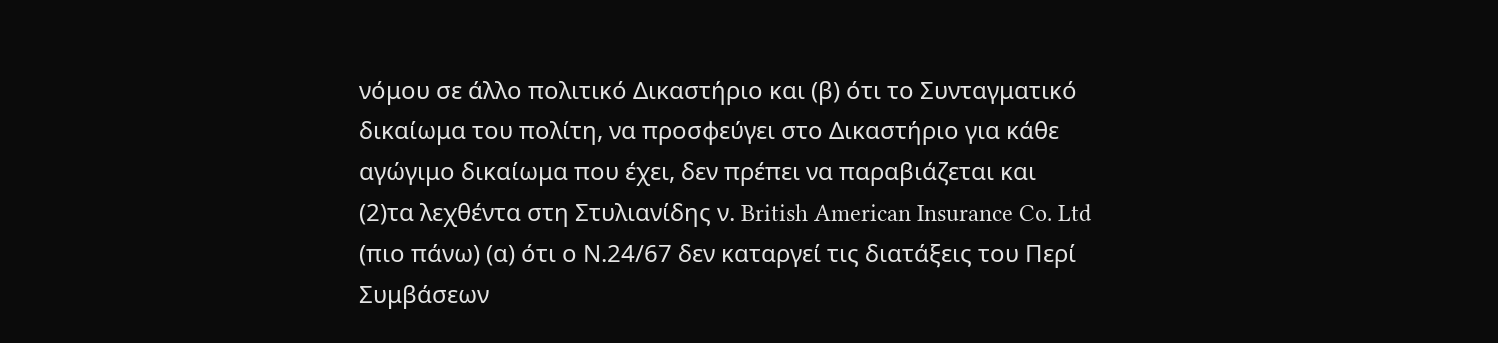νόμου σε άλλο πολιτικό Δικαστήριο και (β) ότι το Συνταγματικό δικαίωμα του πολίτη, να προσφεύγει στο Δικαστήριο για κάθε αγώγιμο δικαίωμα που έχει, δεν πρέπει να παραβιάζεται και
(2)τα λεχθέντα στη Στυλιανίδης ν. British American Insurance Co. Ltd (πιο πάνω) (α) ότι ο Ν.24/67 δεν καταργεί τις διατάξεις του Περί Συμβάσεων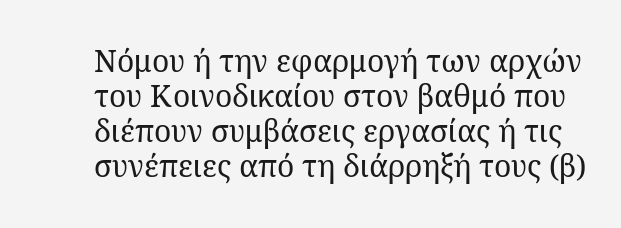Νόμου ή την εφαρμογή των αρχών του Κοινοδικαίου στον βαθμό που διέπουν συμβάσεις εργασίας ή τις συνέπειες από τη διάρρηξή τους (β)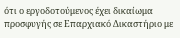ότι ο εργοδοτούμενος έχει δικαίωμα προσφυγής σε Επαρχιακό Δικαστήριο με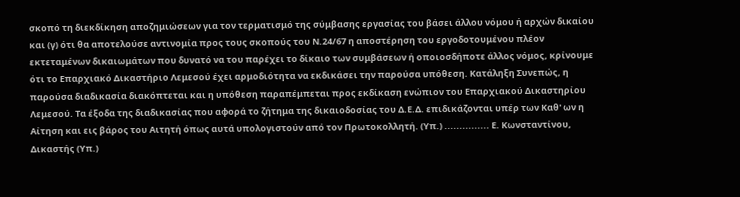σκοπό τη διεκδίκηση αποζημιώσεων για τον τερματισμό της σύμβασης εργασίας του βάσει άλλου νόμου ή αρχών δικαίου και (γ) ότι θα αποτελούσε αντινομία προς τους σκοπούς του Ν.24/67 η αποστέρηση του εργοδοτουμένου πλέον εκτεταμένων δικαιωμάτων που δυνατό να του παρέχει το δίκαιο των συμβάσεων ή οποιοσδήποτε άλλος νόμος, κρίνουμε ότι το Επαρχιακό Δικαστήριο Λεμεσού έχει αρμοδιότητα να εκδικάσει την παρούσα υπόθεση. Κατάληξη Συνεπώς, η παρούσα διαδικασία διακόπτεται και η υπόθεση παραπέμπεται προς εκδίκαση ενώπιον του Επαρχιακού Δικαστηρίου Λεμεσού. Τα έξοδα της διαδικασίας που αφορά το ζήτημα της δικαιοδοσίας του Δ.Ε.Δ. επιδικάζονται υπέρ των Καθ' ων η Αίτηση και εις βάρος του Αιτητή όπως αυτά υπολογιστούν από τον Πρωτοκολλητή. (Υπ.) ............... Ε. Κωνσταντίνου, Δικαστής (Υπ.)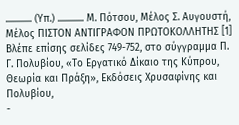............. (Υπ.) ............. Μ. Πότσου, Μέλος Σ. Αυγουστή, Μέλος ΠΙΣΤΟΝ ΑΝΤΙΓΡΑΦΟΝ ΠΡΩΤΟΚΟΛΛΗΤΗΣ [1] Βλέπε επίσης σελίδες 749-752, στο σύγγραμμα Π. Γ. Πολυβίου, «Το Εργατικό Δίκαιο της Κύπρου, Θεωρία και Πράξη», Εκδόσεις Χρυσαφίνης και Πολυβίου,
-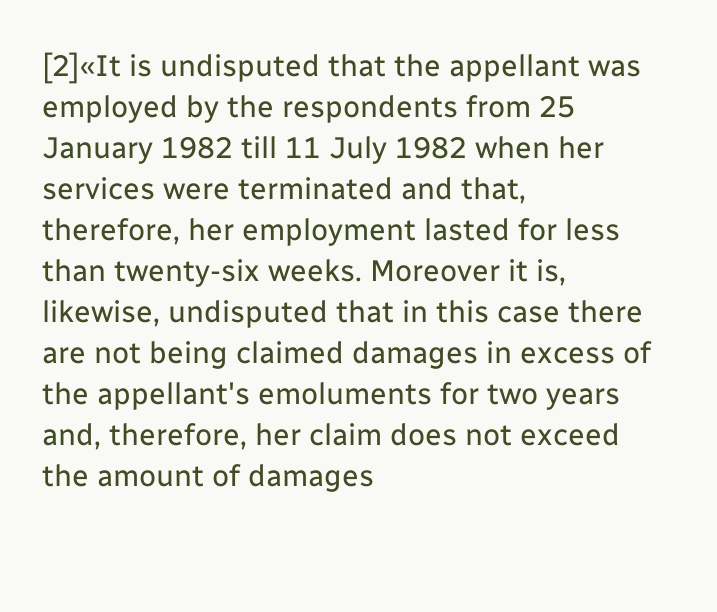[2]«It is undisputed that the appellant was employed by the respondents from 25 January 1982 till 11 July 1982 when her services were terminated and that, therefore, her employment lasted for less than twenty-six weeks. Moreover it is, likewise, undisputed that in this case there are not being claimed damages in excess of the appellant's emoluments for two years and, therefore, her claim does not exceed the amount of damages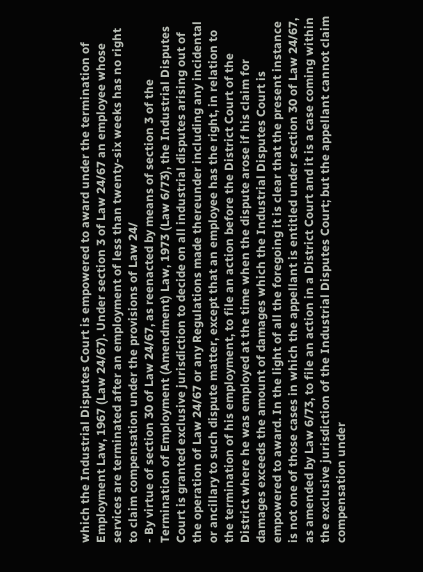which the Industrial Disputes Court is empowered to award under the termination of Employment Law, 1967 (Law 24/67). Under section 3 of Law 24/67 an employee whose services are terminated after an employment of less than twenty-six weeks has no right to claim compensation under the provisions of Law 24/
- By virtue of section 30 of Law 24/67, as reenacted by means of section 3 of the Termination of Employment (Amendment) Law, 1973 (Law 6/73), the Industrial Disputes Court is granted exclusive jurisdiction to decide on all industrial disputes arising out of the operation of Law 24/67 or any Regulations made thereunder including any incidental or ancillary to such dispute matter, except that an employee has the right, in relation to the termination of his employment, to file an action before the District Court of the District where he was employed at the time when the dispute arose if his claim for damages exceeds the amount of damages which the Industrial Disputes Court is empowered to award. In the light of all the foregoing it is clear that the present instance is not one of those cases in which the appellant is entitled under section 30 of Law 24/67, as amended by Law 6/73, to file an action in a District Court and it is a case coming within the exclusive jurisdiction of the Industrial Disputes Court; but the appellant cannot claim compensation under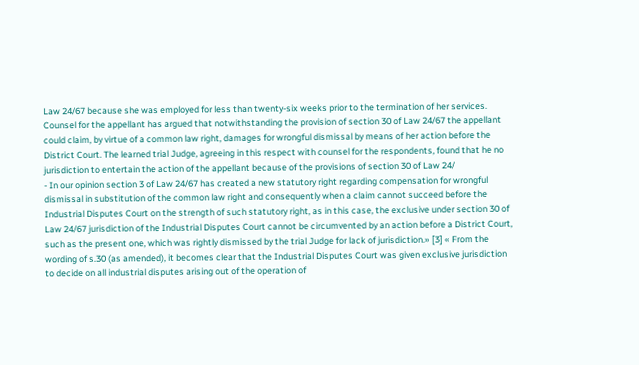Law 24/67 because she was employed for less than twenty-six weeks prior to the termination of her services. Counsel for the appellant has argued that notwithstanding the provision of section 30 of Law 24/67 the appellant could claim, by virtue of a common law right, damages for wrongful dismissal by means of her action before the District Court. The learned trial Judge, agreeing in this respect with counsel for the respondents, found that he no jurisdiction to entertain the action of the appellant because of the provisions of section 30 of Law 24/
- In our opinion section 3 of Law 24/67 has created a new statutory right regarding compensation for wrongful dismissal in substitution of the common law right and consequently when a claim cannot succeed before the Industrial Disputes Court on the strength of such statutory right, as in this case, the exclusive under section 30 of Law 24/67 jurisdiction of the Industrial Disputes Court cannot be circumvented by an action before a District Court, such as the present one, which was rightly dismissed by the trial Judge for lack of jurisdiction.» [3] « From the wording of s.30 (as amended), it becomes clear that the Industrial Disputes Court was given exclusive jurisdiction to decide on all industrial disputes arising out of the operation of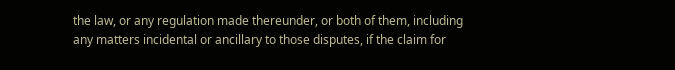the law, or any regulation made thereunder, or both of them, including any matters incidental or ancillary to those disputes, if the claim for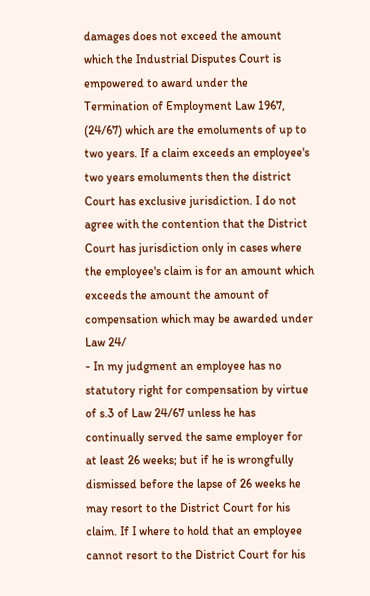damages does not exceed the amount which the Industrial Disputes Court is empowered to award under the Termination of Employment Law 1967, (24/67) which are the emoluments of up to two years. If a claim exceeds an employee's two years emoluments then the district Court has exclusive jurisdiction. I do not agree with the contention that the District Court has jurisdiction only in cases where the employee's claim is for an amount which exceeds the amount the amount of compensation which may be awarded under Law 24/
- In my judgment an employee has no statutory right for compensation by virtue of s.3 of Law 24/67 unless he has continually served the same employer for at least 26 weeks; but if he is wrongfully dismissed before the lapse of 26 weeks he may resort to the District Court for his claim. If I where to hold that an employee cannot resort to the District Court for his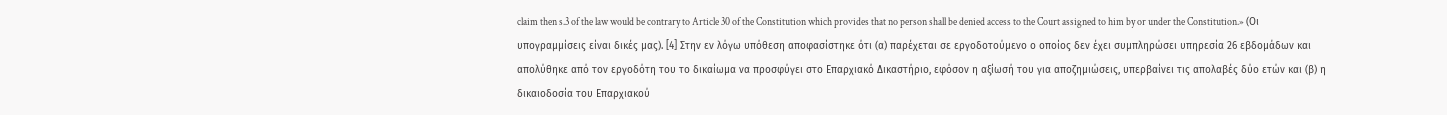claim then s.3 of the law would be contrary to Article 30 of the Constitution which provides that no person shall be denied access to the Court assigned to him by or under the Constitution.» (Οι υπογραμμίσεις είναι δικές μας). [4] Στην εν λόγω υπόθεση αποφασίστηκε ότι (α) παρέχεται σε εργοδοτούμενο ο οποίος δεν έχει συμπληρώσει υπηρεσία 26 εβδομάδων και απολύθηκε από τον εργοδότη του το δικαίωμα να προσφύγει στο Επαρχιακό Δικαστήριο, εφόσον η αξίωσή του για αποζημιώσεις, υπερβαίνει τις απολαβές δύο ετών και (β) η δικαιοδοσία του Επαρχιακού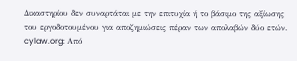Δικαστηρίου δεν συναρτάται με την επιτυχία ή το βάσιμο της αξίωσης του εργοδοτουμένου για αποζημιώσεις πέραν των απολαβών δύο ετών. cylaw.org: Από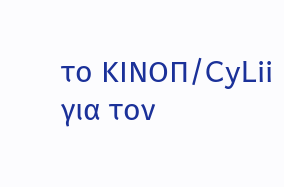το ΚΙΝOΠ/CyLii για τον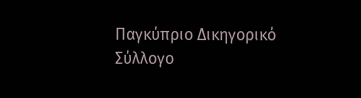Παγκύπριο Δικηγορικό Σύλλογο